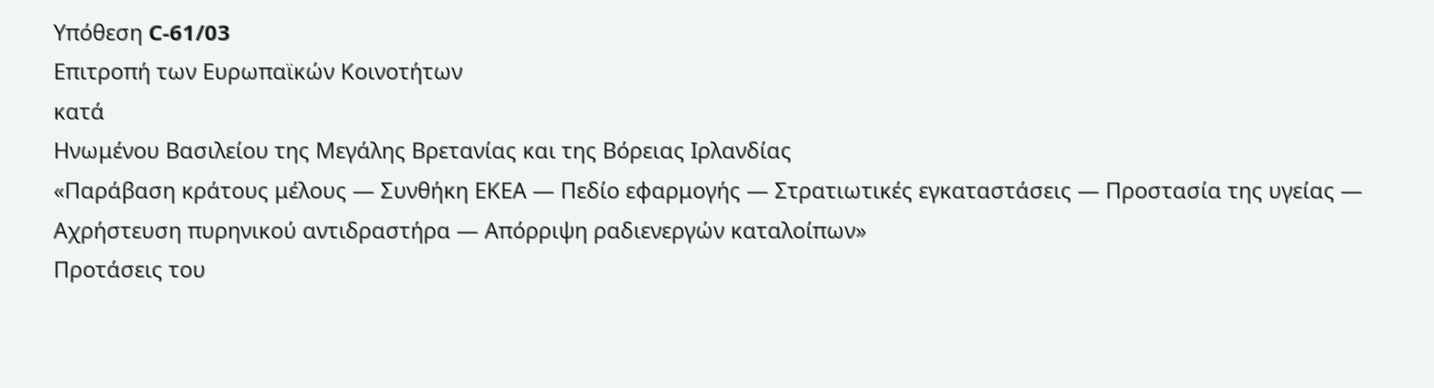Υπόθεση C-61/03
Επιτροπή των Ευρωπαϊκών Κοινοτήτων
κατά
Ηνωμένου Βασιλείου της Μεγάλης Βρετανίας και της Βόρειας Ιρλανδίας
«Παράβαση κράτους μέλους — Συνθήκη ΕΚΕΑ — Πεδίο εφαρμογής — Στρατιωτικές εγκαταστάσεις — Προστασία της υγείας — Αχρήστευση πυρηνικού αντιδραστήρα — Απόρριψη ραδιενεργών καταλοίπων»
Προτάσεις του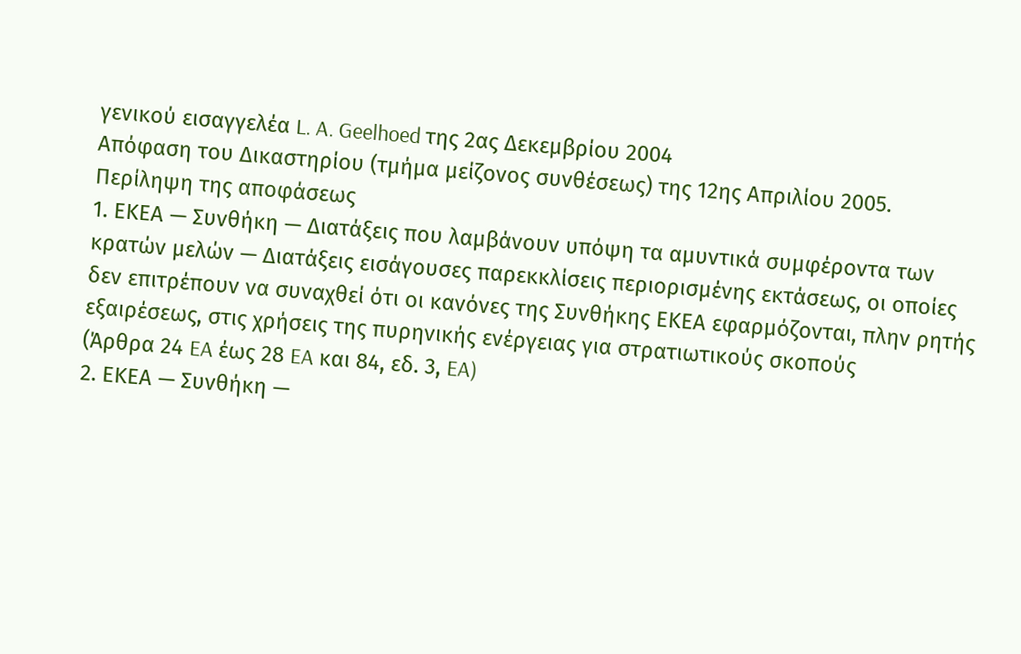γενικού εισαγγελέα L. A. Geelhoed της 2ας Δεκεμβρίου 2004
Απόφαση του Δικαστηρίου (τμήμα μείζονος συνθέσεως) της 12ης Απριλίου 2005.
Περίληψη της αποφάσεως
1. ΕΚΕΑ — Συνθήκη — Διατάξεις που λαμβάνουν υπόψη τα αμυντικά συμφέροντα των κρατών μελών — Διατάξεις εισάγουσες παρεκκλίσεις περιορισμένης εκτάσεως, οι οποίες δεν επιτρέπουν να συναχθεί ότι οι κανόνες της Συνθήκης ΕΚΕΑ εφαρμόζονται, πλην ρητής εξαιρέσεως, στις χρήσεις της πυρηνικής ενέργειας για στρατιωτικούς σκοπούς
(Άρθρα 24 EA έως 28 EA και 84, εδ. 3, EA)
2. ΕΚΕΑ — Συνθήκη —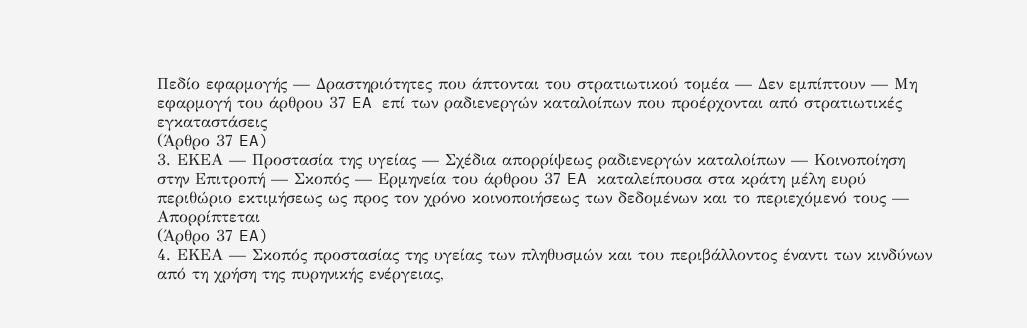Πεδίο εφαρμογής — Δραστηριότητες που άπτονται του στρατιωτικού τομέα — Δεν εμπίπτουν — Μη εφαρμογή του άρθρου 37 EA επί των ραδιενεργών καταλοίπων που προέρχονται από στρατιωτικές εγκαταστάσεις
(Άρθρο 37 EA)
3. ΕΚΕΑ — Προστασία της υγείας — Σχέδια απορρίψεως ραδιενεργών καταλοίπων — Κοινοποίηση στην Επιτροπή — Σκοπός — Ερμηνεία του άρθρου 37 EA καταλείπουσα στα κράτη μέλη ευρύ περιθώριο εκτιμήσεως ως προς τον χρόνο κοινοποιήσεως των δεδομένων και το περιεχόμενό τους — Απορρίπτεται
(Άρθρο 37 EA)
4. ΕΚΕΑ — Σκοπός προστασίας της υγείας των πληθυσμών και του περιβάλλοντος έναντι των κινδύνων από τη χρήση της πυρηνικής ενέργειας,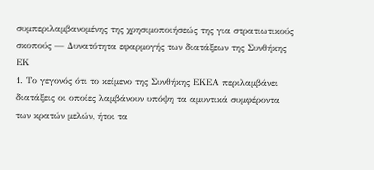συμπεριλαμβανομένης της χρησιμοποιήσεώς της για στρατιωτικούς σκοπούς — Δυνατότητα εφαρμογής των διατάξεων της Συνθήκης EΚ
1. Το γεγονός ότι το κείμενο της Συνθήκης ΕΚΕΑ περιλαμβάνει διατάξεις οι οποίες λαμβάνουν υπόψη τα αμυντικά συμφέροντα των κρατών μελών, ήτοι τα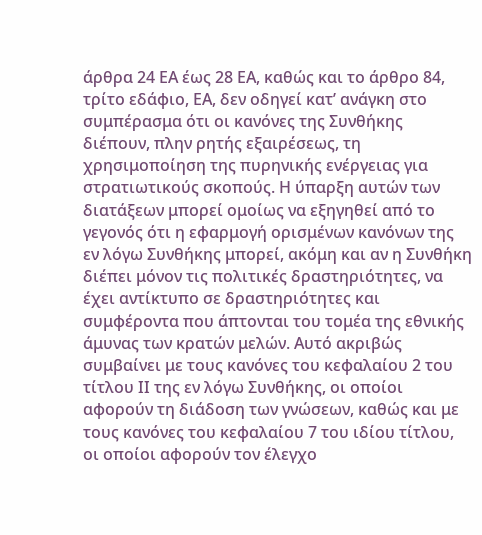άρθρα 24 ΕΑ έως 28 ΕΑ, καθώς και το άρθρο 84, τρίτο εδάφιο, ΕΑ, δεν οδηγεί κατ’ ανάγκη στο συμπέρασμα ότι οι κανόνες της Συνθήκης διέπουν, πλην ρητής εξαιρέσεως, τη χρησιμοποίηση της πυρηνικής ενέργειας για στρατιωτικούς σκοπούς. Η ύπαρξη αυτών των διατάξεων μπορεί ομοίως να εξηγηθεί από το γεγονός ότι η εφαρμογή ορισμένων κανόνων της εν λόγω Συνθήκης μπορεί, ακόμη και αν η Συνθήκη διέπει μόνον τις πολιτικές δραστηριότητες, να έχει αντίκτυπο σε δραστηριότητες και συμφέροντα που άπτονται του τομέα της εθνικής άμυνας των κρατών μελών. Αυτό ακριβώς συμβαίνει με τους κανόνες του κεφαλαίου 2 του τίτλου ΙΙ της εν λόγω Συνθήκης, οι οποίοι αφορούν τη διάδοση των γνώσεων, καθώς και με τους κανόνες του κεφαλαίου 7 του ιδίου τίτλου, οι οποίοι αφορούν τον έλεγχο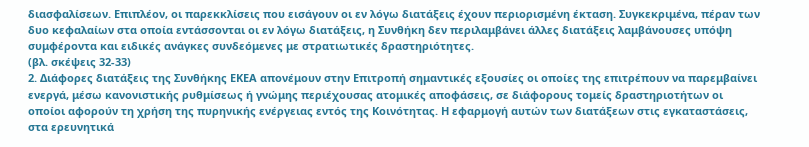διασφαλίσεων. Επιπλέον, οι παρεκκλίσεις που εισάγουν οι εν λόγω διατάξεις έχουν περιορισμένη έκταση. Συγκεκριμένα, πέραν των δυο κεφαλαίων στα οποία εντάσσονται οι εν λόγω διατάξεις, η Συνθήκη δεν περιλαμβάνει άλλες διατάξεις λαμβάνουσες υπόψη συμφέροντα και ειδικές ανάγκες συνδεόμενες με στρατιωτικές δραστηριότητες.
(βλ. σκέψεις 32-33)
2. Διάφορες διατάξεις της Συνθήκης ΕΚΕΑ απονέμουν στην Επιτροπή σημαντικές εξουσίες οι οποίες της επιτρέπουν να παρεμβαίνει ενεργά, μέσω κανονιστικής ρυθμίσεως ή γνώμης περιέχουσας ατομικές αποφάσεις, σε διάφορους τομείς δραστηριοτήτων οι οποίοι αφορούν τη χρήση της πυρηνικής ενέργειας εντός της Κοινότητας. Η εφαρμογή αυτών των διατάξεων στις εγκαταστάσεις, στα ερευνητικά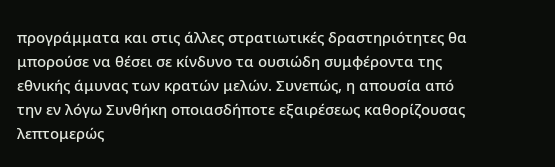προγράμματα και στις άλλες στρατιωτικές δραστηριότητες θα μπορούσε να θέσει σε κίνδυνο τα ουσιώδη συμφέροντα της εθνικής άμυνας των κρατών μελών. Συνεπώς, η απουσία από την εν λόγω Συνθήκη οποιασδήποτε εξαιρέσεως καθορίζουσας λεπτομερώς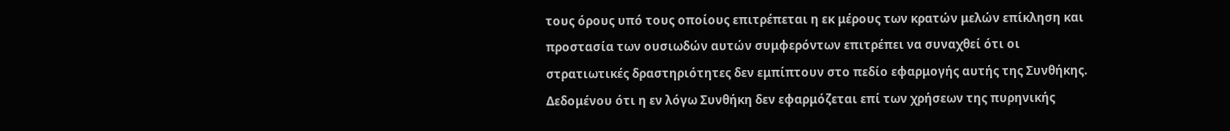τους όρους υπό τους οποίους επιτρέπεται η εκ μέρους των κρατών μελών επίκληση και προστασία των ουσιωδών αυτών συμφερόντων επιτρέπει να συναχθεί ότι οι στρατιωτικές δραστηριότητες δεν εμπίπτουν στο πεδίο εφαρμογής αυτής της Συνθήκης. Δεδομένου ότι η εν λόγω Συνθήκη δεν εφαρμόζεται επί των χρήσεων της πυρηνικής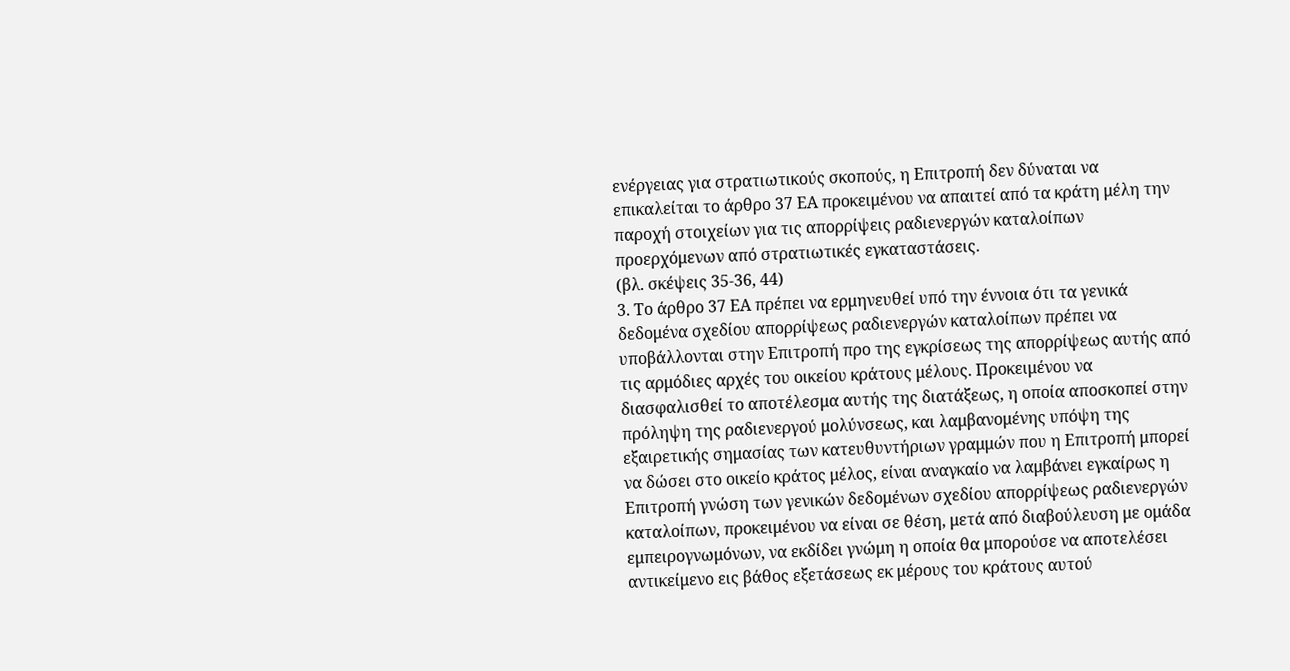ενέργειας για στρατιωτικούς σκοπούς, η Επιτροπή δεν δύναται να επικαλείται το άρθρο 37 ΕΑ προκειμένου να απαιτεί από τα κράτη μέλη την παροχή στοιχείων για τις απορρίψεις ραδιενεργών καταλοίπων προερχόμενων από στρατιωτικές εγκαταστάσεις.
(βλ. σκέψεις 35-36, 44)
3. Το άρθρο 37 ΕΑ πρέπει να ερμηνευθεί υπό την έννοια ότι τα γενικά δεδομένα σχεδίου απορρίψεως ραδιενεργών καταλοίπων πρέπει να υποβάλλονται στην Επιτροπή προ της εγκρίσεως της απορρίψεως αυτής από τις αρμόδιες αρχές του οικείου κράτους μέλους. Προκειμένου να διασφαλισθεί το αποτέλεσμα αυτής της διατάξεως, η οποία αποσκοπεί στην πρόληψη της ραδιενεργού μολύνσεως, και λαμβανομένης υπόψη της εξαιρετικής σημασίας των κατευθυντήριων γραμμών που η Επιτροπή μπορεί να δώσει στο οικείο κράτος μέλος, είναι αναγκαίο να λαμβάνει εγκαίρως η Επιτροπή γνώση των γενικών δεδομένων σχεδίου απορρίψεως ραδιενεργών καταλοίπων, προκειμένου να είναι σε θέση, μετά από διαβούλευση με ομάδα εμπειρογνωμόνων, να εκδίδει γνώμη η οποία θα μπορούσε να αποτελέσει αντικείμενο εις βάθος εξετάσεως εκ μέρους του κράτους αυτού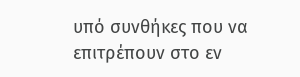υπό συνθήκες που να επιτρέπουν στο εν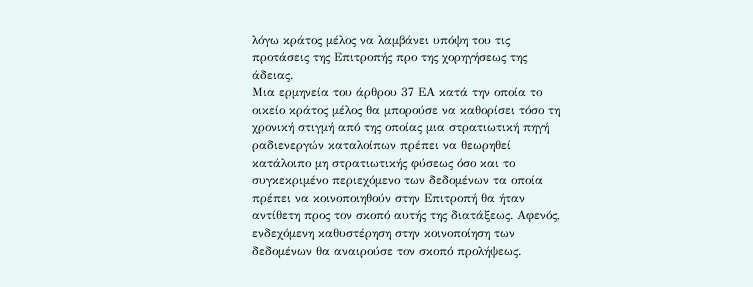λόγω κράτος μέλος να λαμβάνει υπόψη του τις προτάσεις της Επιτροπής προ της χορηγήσεως της άδειας.
Μια ερμηνεία του άρθρου 37 ΕΑ κατά την οποία το οικείο κράτος μέλος θα μπορούσε να καθορίσει τόσο τη χρονική στιγμή από της οποίας μια στρατιωτική πηγή ραδιενεργών καταλοίπων πρέπει να θεωρηθεί κατάλοιπο μη στρατιωτικής φύσεως όσο και το συγκεκριμένο περιεχόμενο των δεδομένων τα οποία πρέπει να κοινοποιηθούν στην Επιτροπή θα ήταν αντίθετη προς τον σκοπό αυτής της διατάξεως. Αφενός, ενδεχόμενη καθυστέρηση στην κοινοποίηση των δεδομένων θα αναιρούσε τον σκοπό προλήψεως.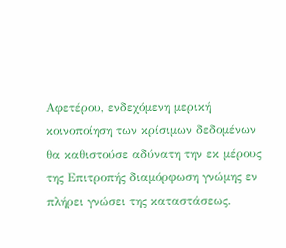Αφετέρου, ενδεχόμενη μερική κοινοποίηση των κρίσιμων δεδομένων θα καθιστούσε αδύνατη την εκ μέρους της Επιτροπής διαμόρφωση γνώμης εν πλήρει γνώσει της καταστάσεως.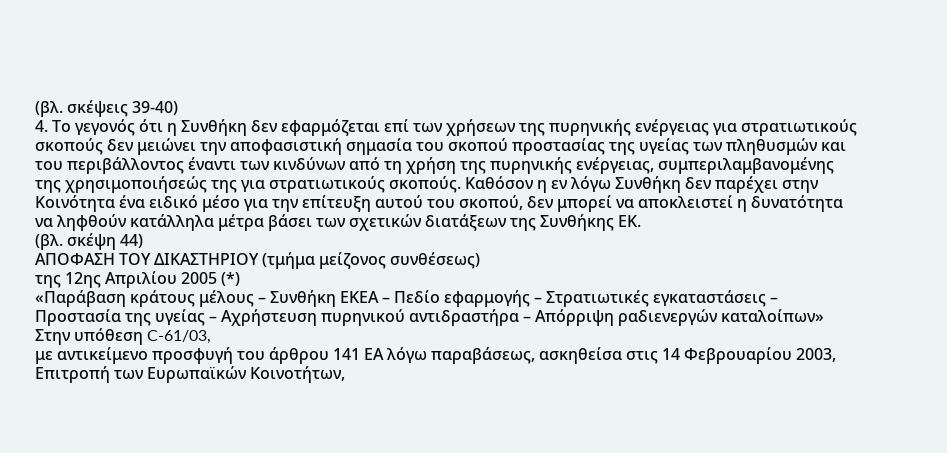(βλ. σκέψεις 39-40)
4. Το γεγονός ότι η Συνθήκη δεν εφαρμόζεται επί των χρήσεων της πυρηνικής ενέργειας για στρατιωτικούς σκοπούς δεν μειώνει την αποφασιστική σημασία του σκοπού προστασίας της υγείας των πληθυσμών και του περιβάλλοντος έναντι των κινδύνων από τη χρήση της πυρηνικής ενέργειας, συμπεριλαμβανομένης της χρησιμοποιήσεώς της για στρατιωτικούς σκοπούς. Καθόσον η εν λόγω Συνθήκη δεν παρέχει στην Κοινότητα ένα ειδικό μέσο για την επίτευξη αυτού του σκοπού, δεν μπορεί να αποκλειστεί η δυνατότητα να ληφθούν κατάλληλα μέτρα βάσει των σχετικών διατάξεων της Συνθήκης ΕΚ.
(βλ. σκέψη 44)
ΑΠΟΦΑΣΗ ΤΟΥ ΔΙΚΑΣΤΗΡΙΟΥ (τμήμα μείζoνoς συνθέσεως)
της 12ης Απριλίου 2005 (*)
«Παράβαση κράτους μέλους – Συνθήκη ΕΚΕΑ – Πεδίο εφαρμογής – Στρατιωτικές εγκαταστάσεις – Προστασία της υγείας – Αχρήστευση πυρηνικού αντιδραστήρα – Απόρριψη ραδιενεργών καταλοίπων»
Στην υπόθεση C-61/03,
με αντικείμενο προσφυγή του άρθρου 141 ΕΑ λόγω παραβάσεως, ασκηθείσα στις 14 Φεβρουαρίου 2003,
Επιτροπή των Ευρωπαϊκών Κοινοτήτων,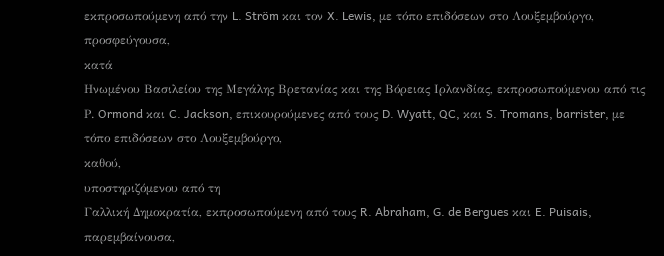εκπροσωπούμενη από την L. Ström και τον X. Lewis, με τόπο επιδόσεων στο Λουξεμβούργο,
προσφεύγουσα,
κατά
Ηνωμένου Βασιλείου της Μεγάλης Βρετανίας και της Βόρειας Ιρλανδίας, εκπροσωπούμενου από τις Ρ. Ormond και C. Jackson, επικουρούμενες από τους D. Wyatt, QC, και S. Tromans, barrister, με τόπο επιδόσεων στο Λουξεμβούργο,
καθού,
υποστηριζόμενου από τη
Γαλλική Δημοκρατία, εκπροσωπούμενη από τους R. Abraham, G. de Bergues και E. Puisais,
παρεμβαίνουσα,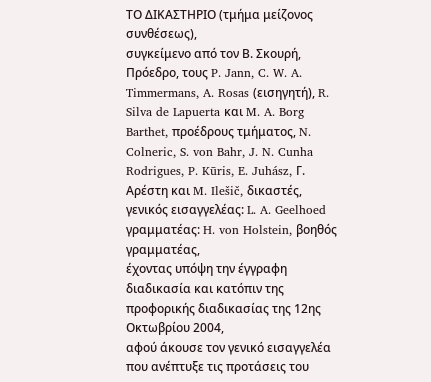ΤΟ ΔΙΚΑΣΤΗΡΙΟ (τμήμα μείζoνoς συνθέσεως),
συγκείμενο από τον Β. Σκουρή, Πρόεδρο, τους P. Jann, C. W. A. Timmermans, A. Rosas (εισηγητή), R. Silva de Lapuerta και M. A. Borg Barthet, προέδρους τμήματος, N. Colneric, S. von Bahr, J. N. Cunha Rodrigues, P. Kūris, E. Juhász, Γ. Αρέστη και M. Ilešič, δικαστές,
γενικός εισαγγελέας: L. A. Geelhoed
γραμματέας: H. von Holstein, βοηθός γραμματέας,
έχοντας υπόψη την έγγραφη διαδικασία και κατόπιν της προφορικής διαδικασίας της 12ης Οκτωβρίου 2004,
αφού άκουσε τον γενικό εισαγγελέα που ανέπτυξε τις προτάσεις του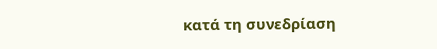κατά τη συνεδρίαση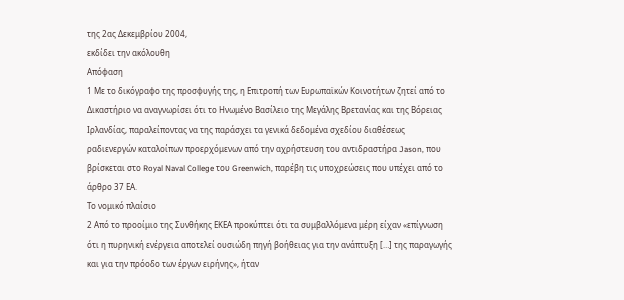της 2ας Δεκεμβρίου 2004,
εκδίδει την ακόλουθη
Απόφαση
1 Με το δικόγραφο της προσφυγής της, η Επιτροπή των Ευρωπαϊκών Κοινοτήτων ζητεί από το Δικαστήριο να αναγνωρίσει ότι το Ηνωμένο Βασίλειο της Μεγάλης Βρετανίας και της Βόρειας Ιρλανδίας, παραλείποντας να της παράσχει τα γενικά δεδομένα σχεδίου διαθέσεως ραδιενεργών καταλοίπων προερχόμενων από την αχρήστευση του αντιδραστήρα Jason, που βρίσκεται στο Royal Naval College του Greenwich, παρέβη τις υποχρεώσεις που υπέχει από το άρθρο 37 ΕΑ.
Το νομικό πλαίσιο
2 Από το προοίμιο της Συνθήκης ΕΚΕΑ προκύπτει ότι τα συμβαλλόμενα μέρη είχαν «επίγνωση ότι η πυρηνική ενέργεια αποτελεί ουσιώδη πηγή βοήθειας για την ανάπτυξη […] της παραγωγής και για την πρόοδο των έργων ειρήνης», ήταν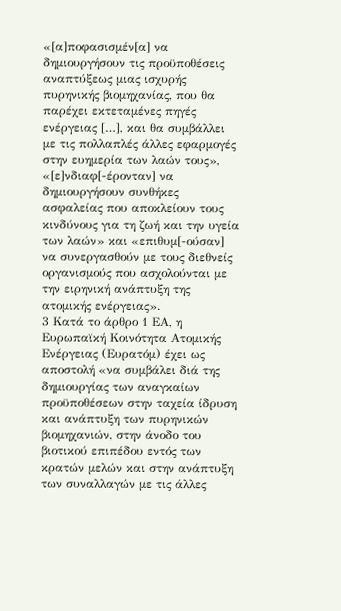«[α]ποφασισμέν[α] να δημιουργήσουν τις προϋποθέσεις αναπτύξεως μιας ισχυρής πυρηνικής βιομηχανίας, που θα παρέχει εκτεταμένες πηγές ενέργειας […], και θα συμβάλλει με τις πολλαπλές άλλες εφαρμογές στην ευημερία των λαών τους», «[ε]νδιαφ[-έρονταν] να δημιουργήσουν συνθήκες ασφαλείας που αποκλείουν τους κινδύνους για τη ζωή και την υγεία των λαών» και «επιθυμ[-ούσαν] να συνεργασθούν με τους διεθνείς οργανισμούς που ασχολούνται με την ειρηνική ανάπτυξη της ατομικής ενέργειας».
3 Κατά το άρθρο 1 ΕΑ, η Ευρωπαϊκή Κοινότητα Ατομικής Ενέργειας (Ευρατόμ) έχει ως αποστολή «να συμβάλει διά της δημιουργίας των αναγκαίων προϋποθέσεων στην ταχεία ίδρυση και ανάπτυξη των πυρηνικών βιομηχανιών, στην άνοδο του βιοτικού επιπέδου εντός των κρατών μελών και στην ανάπτυξη των συναλλαγών με τις άλλες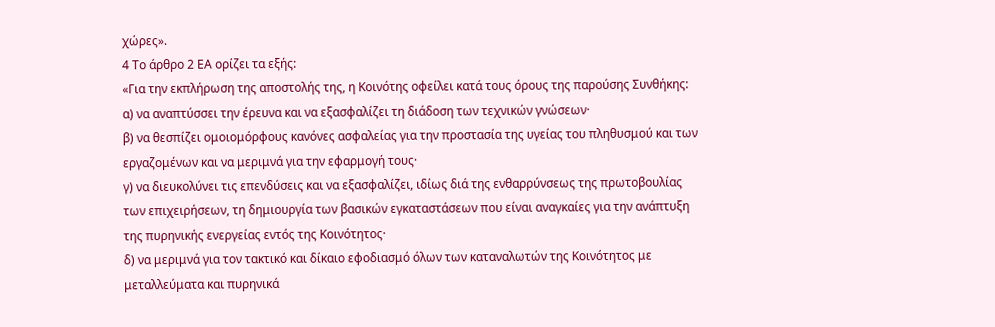χώρες».
4 Το άρθρο 2 ΕΑ ορίζει τα εξής:
«Για την εκπλήρωση της αποστολής της, η Κοινότης οφείλει κατά τους όρους της παρούσης Συνθήκης:
α) να αναπτύσσει την έρευνα και να εξασφαλίζει τη διάδοση των τεχνικών γνώσεων·
β) να θεσπίζει ομοιομόρφους κανόνες ασφαλείας για την προστασία της υγείας του πληθυσμού και των εργαζομένων και να μεριμνά για την εφαρμογή τους·
γ) να διευκολύνει τις επενδύσεις και να εξασφαλίζει, ιδίως διά της ενθαρρύνσεως της πρωτοβουλίας των επιχειρήσεων, τη δημιουργία των βασικών εγκαταστάσεων που είναι αναγκαίες για την ανάπτυξη της πυρηνικής ενεργείας εντός της Κοινότητος·
δ) να μεριμνά για τον τακτικό και δίκαιο εφοδιασμό όλων των καταναλωτών της Κοινότητος με μεταλλεύματα και πυρηνικά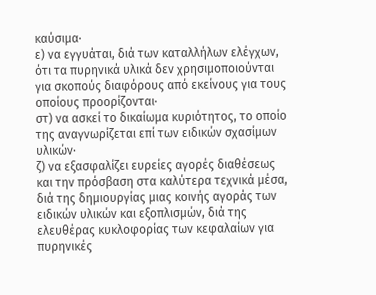καύσιμα·
ε) να εγγυάται, διά των καταλλήλων ελέγχων, ότι τα πυρηνικά υλικά δεν χρησιμοποιούνται για σκοπούς διαφόρους από εκείνους για τους οποίους προορίζονται·
στ) να ασκεί το δικαίωμα κυριότητος, το οποίο της αναγνωρίζεται επί των ειδικών σχασίμων υλικών·
ζ) να εξασφαλίζει ευρείες αγορές διαθέσεως και την πρόσβαση στα καλύτερα τεχνικά μέσα, διά της δημιουργίας μιας κοινής αγοράς των ειδικών υλικών και εξοπλισμών, διά της ελευθέρας κυκλοφορίας των κεφαλαίων για πυρηνικές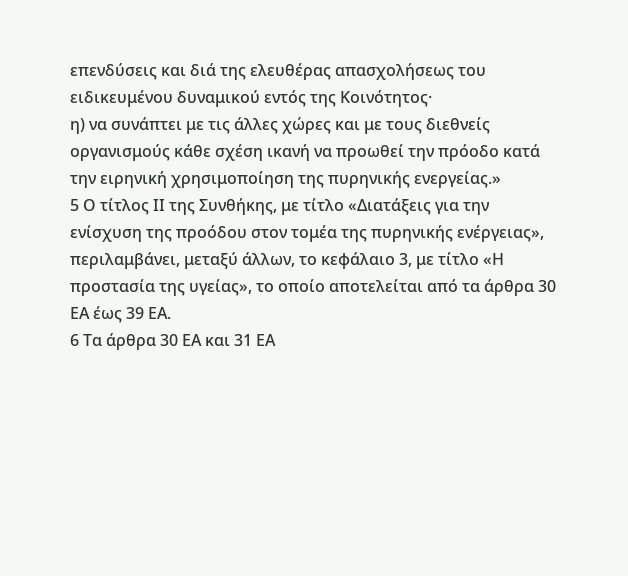επενδύσεις και διά της ελευθέρας απασχολήσεως του ειδικευμένου δυναμικού εντός της Κοινότητος·
η) να συνάπτει με τις άλλες χώρες και με τους διεθνείς οργανισμούς κάθε σχέση ικανή να προωθεί την πρόοδο κατά την ειρηνική χρησιμοποίηση της πυρηνικής ενεργείας.»
5 Ο τίτλος ΙΙ της Συνθήκης, με τίτλο «Διατάξεις για την ενίσχυση της προόδου στον τομέα της πυρηνικής ενέργειας», περιλαμβάνει, μεταξύ άλλων, το κεφάλαιο 3, με τίτλο «Η προστασία της υγείας», το οποίο αποτελείται από τα άρθρα 30 ΕΑ έως 39 ΕΑ.
6 Τα άρθρα 30 ΕΑ και 31 ΕΑ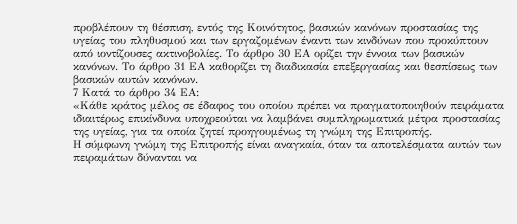προβλέπουν τη θέσπιση, εντός της Κοινότητος, βασικών κανόνων προστασίας της υγείας του πληθυσμού και των εργαζομένων έναντι των κινδύνων που προκύπτουν από ιοντίζουσες ακτινοβολίες. Το άρθρο 30 ΕΑ ορίζει την έννοια των βασικών κανόνων. Το άρθρο 31 ΕΑ καθορίζει τη διαδικασία επεξεργασίας και θεσπίσεως των βασικών αυτών κανόνων.
7 Κατά το άρθρο 34 ΕΑ:
«Κάθε κράτος μέλος σε έδαφος του οποίου πρέπει να πραγματοποιηθούν πειράματα ιδιαιτέρως επικίνδυνα υποχρεούται να λαμβάνει συμπληρωματικά μέτρα προστασίας της υγείας, για τα οποία ζητεί προηγουμένως τη γνώμη της Επιτροπής.
Η σύμφωνη γνώμη της Επιτροπής είναι αναγκαία, όταν τα αποτελέσματα αυτών των πειραμάτων δύνανται να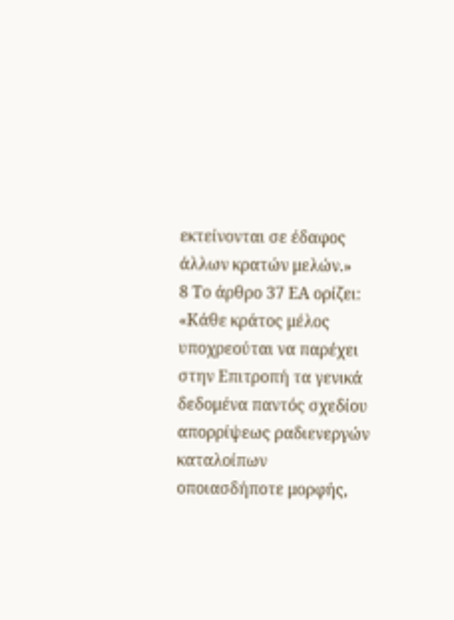εκτείνονται σε έδαφος άλλων κρατών μελών.»
8 Το άρθρο 37 ΕΑ ορίζει:
«Κάθε κράτος μέλος υποχρεούται να παρέχει στην Επιτροπή τα γενικά δεδομένα παντός σχεδίου απορρίψεως ραδιενεργών καταλοίπων οποιασδήποτε μορφής,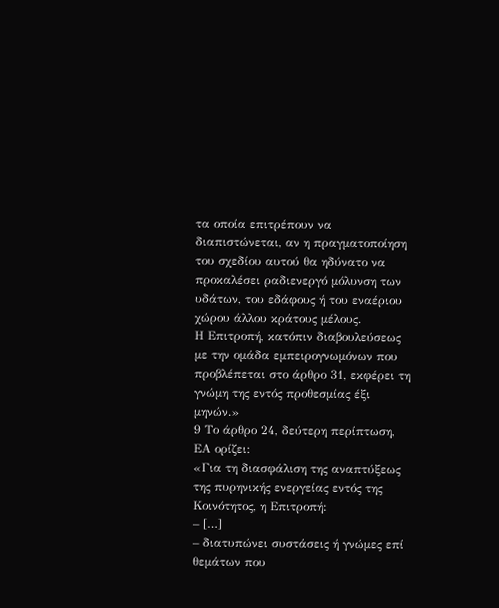τα οποία επιτρέπουν να διαπιστώνεται, αν η πραγματοποίηση του σχεδίου αυτού θα ηδύνατο να προκαλέσει ραδιενεργό μόλυνση των υδάτων, του εδάφους ή του εναέριου χώρου άλλου κράτους μέλους.
Η Επιτροπή, κατόπιν διαβουλεύσεως με την ομάδα εμπειρογνωμόνων που προβλέπεται στο άρθρο 31, εκφέρει τη γνώμη της εντός προθεσμίας έξι μηνών.»
9 Το άρθρο 24, δεύτερη περίπτωση, ΕΑ ορίζει:
«Για τη διασφάλιση της αναπτύξεως της πυρηνικής ενεργείας εντός της Κοινότητος, η Επιτροπή:
– […]
– διατυπώνει συστάσεις ή γνώμες επί θεμάτων που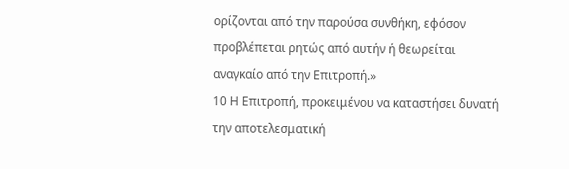ορίζονται από την παρούσα συνθήκη, εφόσον προβλέπεται ρητώς από αυτήν ή θεωρείται αναγκαίο από την Επιτροπή.»
10 Η Επιτροπή, προκειμένου να καταστήσει δυνατή την αποτελεσματική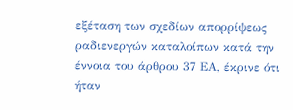εξέταση των σχεδίων απορρίψεως ραδιενεργών καταλοίπων κατά την έννοια του άρθρου 37 ΕΑ, έκρινε ότι ήταν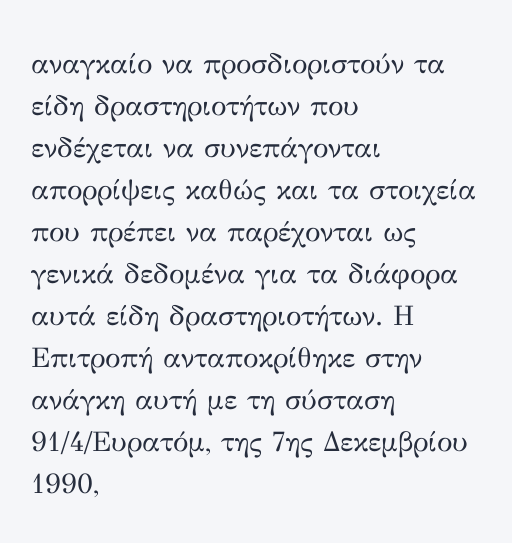αναγκαίο να προσδιοριστούν τα είδη δραστηριοτήτων που ενδέχεται να συνεπάγονται απορρίψεις καθώς και τα στοιχεία που πρέπει να παρέχονται ως γενικά δεδομένα για τα διάφορα αυτά είδη δραστηριοτήτων. Η Επιτροπή ανταποκρίθηκε στην ανάγκη αυτή με τη σύσταση 91/4/Ευρατόμ, της 7ης Δεκεμβρίου 1990,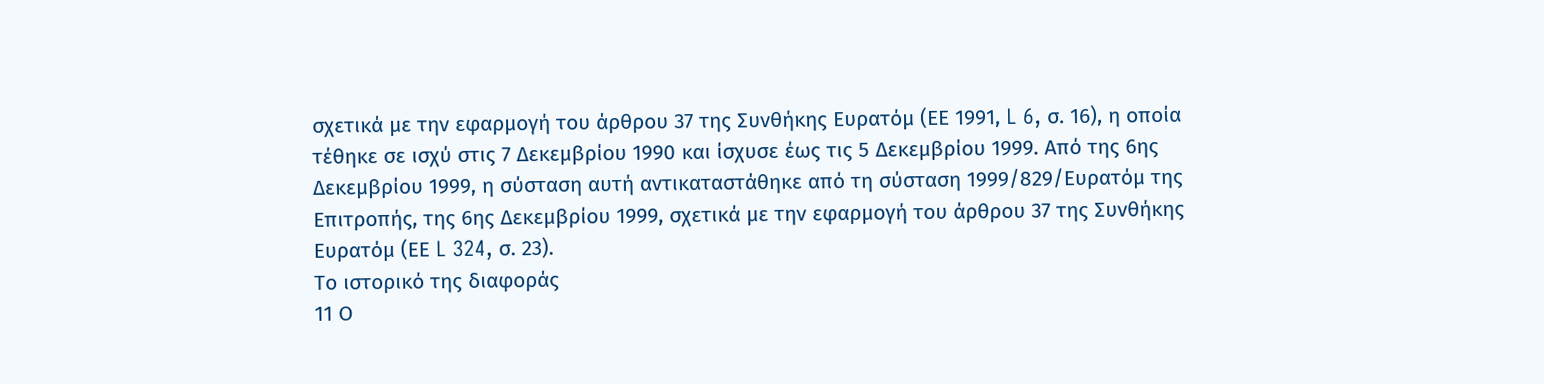σχετικά με την εφαρμογή του άρθρου 37 της Συνθήκης Ευρατόμ (ΕΕ 1991, L 6, σ. 16), η οποία τέθηκε σε ισχύ στις 7 Δεκεμβρίου 1990 και ίσχυσε έως τις 5 Δεκεμβρίου 1999. Από της 6ης Δεκεμβρίου 1999, η σύσταση αυτή αντικαταστάθηκε από τη σύσταση 1999/829/Ευρατόμ της Επιτροπής, της 6ης Δεκεμβρίου 1999, σχετικά με την εφαρμογή του άρθρου 37 της Συνθήκης Ευρατόμ (ΕΕ L 324, σ. 23).
Το ιστορικό της διαφοράς
11 Ο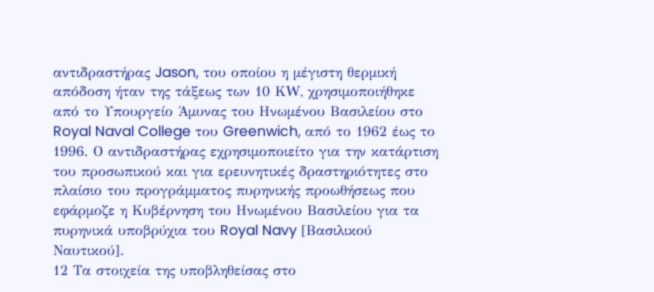αντιδραστήρας Jason, του οποίου η μέγιστη θερμική απόδοση ήταν της τάξεως των 10 ΚW, χρησιμοποιήθηκε από το Υπουργείο Άμυνας του Ηνωμένου Βασιλείου στο Royal Naval College του Greenwich, από το 1962 έως το 1996. Ο αντιδραστήρας εχρησιμοποιείτο για την κατάρτιση του προσωπικού και για ερευνητικές δραστηριότητες στο πλαίσιο του προγράμματος πυρηνικής προωθήσεως που εφάρμοζε η Κυβέρνηση του Ηνωμένου Βασιλείου για τα πυρηνικά υποβρύχια του Royal Navy [Βασιλικού Ναυτικού].
12 Τα στοιχεία της υποβληθείσας στο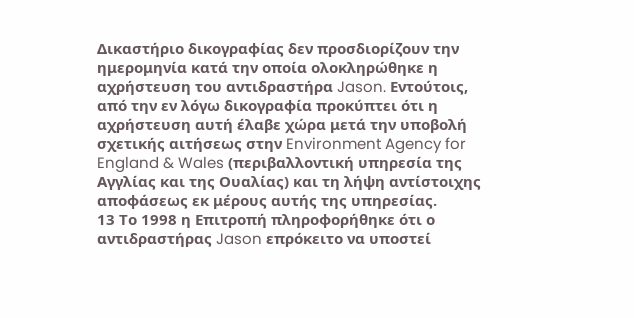Δικαστήριο δικογραφίας δεν προσδιορίζουν την ημερομηνία κατά την οποία ολοκληρώθηκε η αχρήστευση του αντιδραστήρα Jason. Εντούτοις, από την εν λόγω δικογραφία προκύπτει ότι η αχρήστευση αυτή έλαβε χώρα μετά την υποβολή σχετικής αιτήσεως στην Environment Agency for England & Wales (περιβαλλοντική υπηρεσία της Αγγλίας και της Ουαλίας) και τη λήψη αντίστοιχης αποφάσεως εκ μέρους αυτής της υπηρεσίας.
13 Το 1998 η Επιτροπή πληροφορήθηκε ότι ο αντιδραστήρας Jason επρόκειτο να υποστεί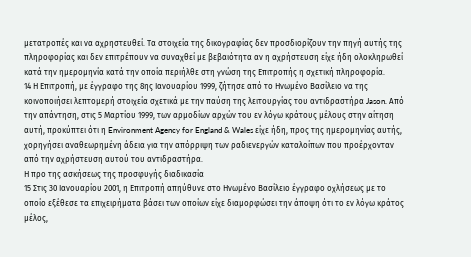μετατροπές και να αχρηστευθεί. Τα στοιχεία της δικογραφίας δεν προσδιορίζουν την πηγή αυτής της πληροφορίας και δεν επιτρέπουν να συναχθεί με βεβαιότητα αν η αχρήστευση είχε ήδη ολοκληρωθεί κατά την ημερομηνία κατά την οποία περιήλθε στη γνώση της Επιτροπής η σχετική πληροφορία.
14 Η Επιτροπή, με έγγραφο της 8ης Ιανουαρίου 1999, ζήτησε από το Ηνωμένο Βασίλειο να της κοινοποιήσει λεπτομερή στοιχεία σχετικά με την παύση της λειτουργίας του αντιδραστήρα Jason. Από την απάντηση, στις 5 Μαρτίου 1999, των αρμοδίων αρχών του εν λόγω κράτους μέλους στην αίτηση αυτή, προκύπτει ότι η Environment Agency for England & Wales είχε ήδη, προς της ημερομηνίας αυτής, χορηγήσει αναθεωρημένη άδεια για την απόρριψη των ραδιενεργών καταλοίπων που προέρχονταν από την αχρήστευση αυτού του αντιδραστήρα.
Η προ της ασκήσεως της προσφυγής διαδικασία
15 Στις 30 Ιανουαρίου 2001, η Επιτροπή απηύθυνε στο Ηνωμένο Βασίλειο έγγραφο οχλήσεως με το οποίο εξέθεσε τα επιχειρήματα βάσει των οποίων είχε διαμορφώσει την άποψη ότι το εν λόγω κράτος μέλος,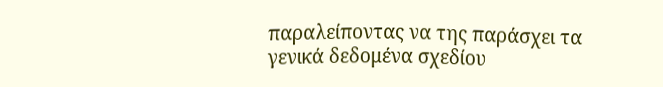παραλείποντας να της παράσχει τα γενικά δεδομένα σχεδίου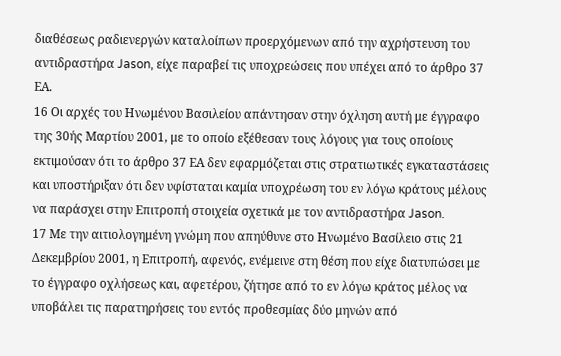διαθέσεως ραδιενεργών καταλοίπων προερχόμενων από την αχρήστευση του αντιδραστήρα Jason, είχε παραβεί τις υποχρεώσεις που υπέχει από το άρθρο 37 ΕΑ.
16 Οι αρχές του Ηνωμένου Βασιλείου απάντησαν στην όχληση αυτή με έγγραφο της 30ής Μαρτίου 2001, με το οποίο εξέθεσαν τους λόγους για τους οποίους εκτιμούσαν ότι το άρθρο 37 ΕΑ δεν εφαρμόζεται στις στρατιωτικές εγκαταστάσεις και υποστήριξαν ότι δεν υφίσταται καμία υποχρέωση του εν λόγω κράτους μέλους να παράσχει στην Επιτροπή στοιχεία σχετικά με τον αντιδραστήρα Jason.
17 Με την αιτιολογημένη γνώμη που απηύθυνε στο Ηνωμένο Βασίλειο στις 21 Δεκεμβρίου 2001, η Επιτροπή, αφενός, ενέμεινε στη θέση που είχε διατυπώσει με το έγγραφο οχλήσεως και, αφετέρου, ζήτησε από το εν λόγω κράτος μέλος να υποβάλει τις παρατηρήσεις του εντός προθεσμίας δύο μηνών από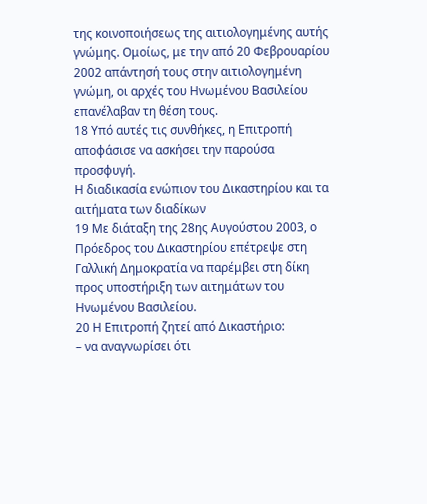της κοινοποιήσεως της αιτιολογημένης αυτής γνώμης. Ομοίως, με την από 20 Φεβρουαρίου 2002 απάντησή τους στην αιτιολογημένη γνώμη, οι αρχές του Ηνωμένου Βασιλείου επανέλαβαν τη θέση τους.
18 Υπό αυτές τις συνθήκες, η Επιτροπή αποφάσισε να ασκήσει την παρούσα προσφυγή.
Η διαδικασία ενώπιον του Δικαστηρίου και τα αιτήματα των διαδίκων
19 Με διάταξη της 28ης Αυγούστου 2003, ο Πρόεδρος του Δικαστηρίου επέτρεψε στη Γαλλική Δημοκρατία να παρέμβει στη δίκη προς υποστήριξη των αιτημάτων του Ηνωμένου Βασιλείου.
20 Η Επιτροπή ζητεί από Δικαστήριο:
– να αναγνωρίσει ότι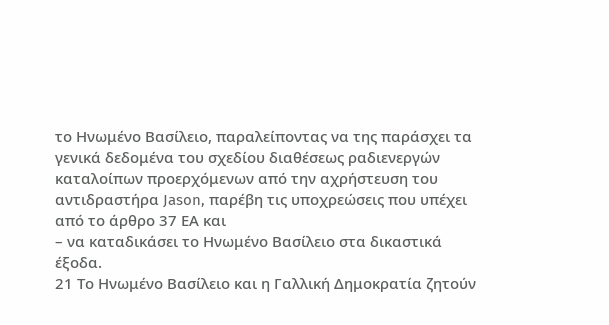το Ηνωμένο Βασίλειο, παραλείποντας να της παράσχει τα γενικά δεδομένα του σχεδίου διαθέσεως ραδιενεργών καταλοίπων προερχόμενων από την αχρήστευση του αντιδραστήρα Jason, παρέβη τις υποχρεώσεις που υπέχει από το άρθρο 37 ΕΑ και
– να καταδικάσει το Ηνωμένο Βασίλειο στα δικαστικά έξοδα.
21 Το Ηνωμένο Βασίλειο και η Γαλλική Δημοκρατία ζητούν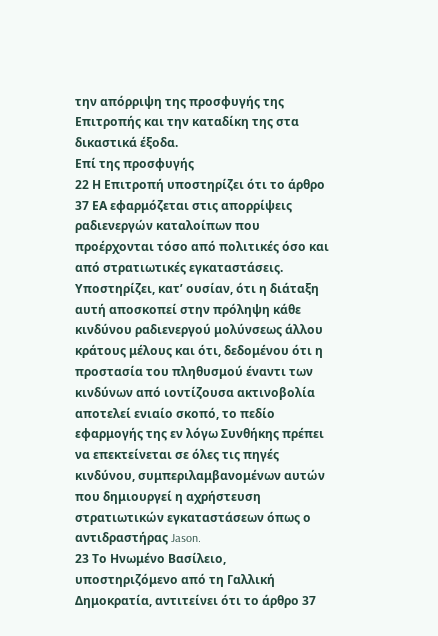την απόρριψη της προσφυγής της Επιτροπής και την καταδίκη της στα δικαστικά έξοδα.
Επί της προσφυγής
22 Η Επιτροπή υποστηρίζει ότι το άρθρο 37 ΕΑ εφαρμόζεται στις απορρίψεις ραδιενεργών καταλοίπων που προέρχονται τόσο από πολιτικές όσο και από στρατιωτικές εγκαταστάσεις. Υποστηρίζει, κατ’ ουσίαν, ότι η διάταξη αυτή αποσκοπεί στην πρόληψη κάθε κινδύνου ραδιενεργού μολύνσεως άλλου κράτους μέλους και ότι, δεδομένου ότι η προστασία του πληθυσμού έναντι των κινδύνων από ιοντίζουσα ακτινοβολία αποτελεί ενιαίο σκοπό, το πεδίο εφαρμογής της εν λόγω Συνθήκης πρέπει να επεκτείνεται σε όλες τις πηγές κινδύνου, συμπεριλαμβανομένων αυτών που δημιουργεί η αχρήστευση στρατιωτικών εγκαταστάσεων όπως ο αντιδραστήρας Jason.
23 Το Ηνωμένο Βασίλειο, υποστηριζόμενο από τη Γαλλική Δημοκρατία, αντιτείνει ότι το άρθρο 37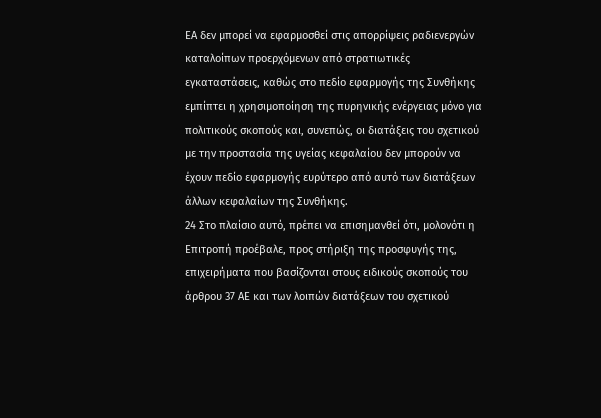ΕΑ δεν μπορεί να εφαρμοσθεί στις απορρίψεις ραδιενεργών καταλοίπων προερχόμενων από στρατιωτικές εγκαταστάσεις, καθώς στο πεδίο εφαρμογής της Συνθήκης εμπίπτει η χρησιμοποίηση της πυρηνικής ενέργειας μόνο για πολιτικούς σκοπούς και, συνεπώς, οι διατάξεις του σχετικού με την προστασία της υγείας κεφαλαίου δεν μπορούν να έχουν πεδίο εφαρμογής ευρύτερο από αυτό των διατάξεων άλλων κεφαλαίων της Συνθήκης.
24 Στο πλαίσιο αυτό, πρέπει να επισημανθεί ότι, μολονότι η Επιτροπή προέβαλε, προς στήριξη της προσφυγής της, επιχειρήματα που βασίζονται στους ειδικούς σκοπούς του άρθρου 37 AΕ και των λοιπών διατάξεων του σχετικού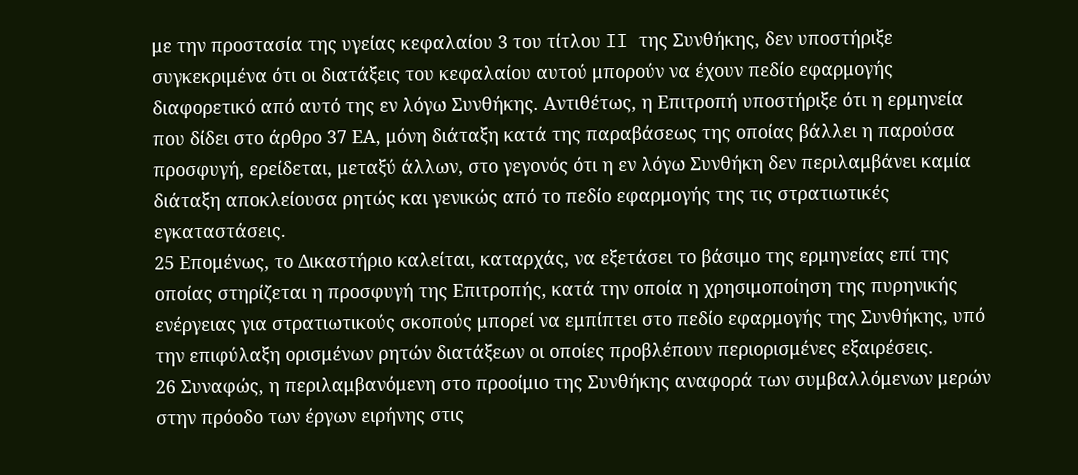με την προστασία της υγείας κεφαλαίου 3 του τίτλου II της Συνθήκης, δεν υποστήριξε συγκεκριμένα ότι οι διατάξεις του κεφαλαίου αυτού μπορούν να έχουν πεδίο εφαρμογής διαφορετικό από αυτό της εν λόγω Συνθήκης. Αντιθέτως, η Επιτροπή υποστήριξε ότι η ερμηνεία που δίδει στο άρθρο 37 ΕΑ, μόνη διάταξη κατά της παραβάσεως της οποίας βάλλει η παρούσα προσφυγή, ερείδεται, μεταξύ άλλων, στο γεγονός ότι η εν λόγω Συνθήκη δεν περιλαμβάνει καμία διάταξη αποκλείουσα ρητώς και γενικώς από το πεδίο εφαρμογής της τις στρατιωτικές εγκαταστάσεις.
25 Επομένως, το Δικαστήριο καλείται, καταρχάς, να εξετάσει το βάσιμο της ερμηνείας επί της οποίας στηρίζεται η προσφυγή της Επιτροπής, κατά την οποία η χρησιμοποίηση της πυρηνικής ενέργειας για στρατιωτικούς σκοπούς μπορεί να εμπίπτει στο πεδίο εφαρμογής της Συνθήκης, υπό την επιφύλαξη ορισμένων ρητών διατάξεων οι οποίες προβλέπουν περιορισμένες εξαιρέσεις.
26 Συναφώς, η περιλαμβανόμενη στο προοίμιο της Συνθήκης αναφορά των συμβαλλόμενων μερών στην πρόοδο των έργων ειρήνης στις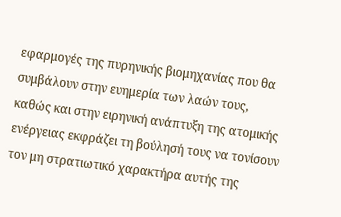εφαρμογές της πυρηνικής βιομηχανίας που θα συμβάλουν στην ευημερία των λαών τους, καθώς και στην ειρηνική ανάπτυξη της ατομικής ενέργειας εκφράζει τη βούλησή τους να τονίσουν τον μη στρατιωτικό χαρακτήρα αυτής της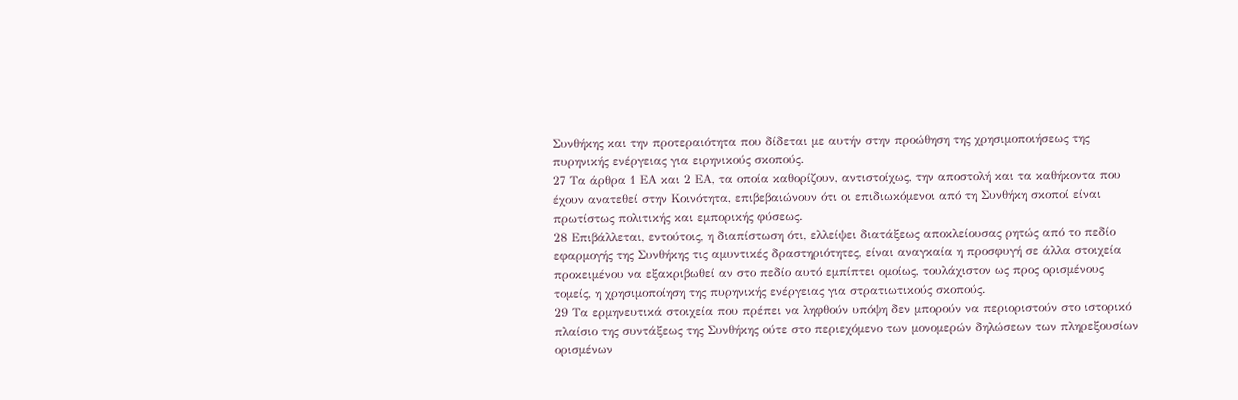Συνθήκης και την προτεραιότητα που δίδεται με αυτήν στην προώθηση της χρησιμοποιήσεως της πυρηνικής ενέργειας για ειρηνικούς σκοπούς.
27 Τα άρθρα 1 ΕΑ και 2 ΕΑ, τα οποία καθορίζουν, αντιστοίχως, την αποστολή και τα καθήκοντα που έχουν ανατεθεί στην Κοινότητα, επιβεβαιώνουν ότι οι επιδιωκόμενοι από τη Συνθήκη σκοποί είναι πρωτίστως πολιτικής και εμπορικής φύσεως.
28 Επιβάλλεται, εντούτοις, η διαπίστωση ότι, ελλείψει διατάξεως αποκλείουσας ρητώς από το πεδίο εφαρμογής της Συνθήκης τις αμυντικές δραστηριότητες, είναι αναγκαία η προσφυγή σε άλλα στοιχεία προκειμένου να εξακριβωθεί αν στο πεδίο αυτό εμπίπτει ομοίως, τουλάχιστον ως προς ορισμένους τομείς, η χρησιμοποίηση της πυρηνικής ενέργειας για στρατιωτικούς σκοπούς.
29 Τα ερμηνευτικά στοιχεία που πρέπει να ληφθούν υπόψη δεν μπορούν να περιοριστούν στο ιστορικό πλαίσιο της συντάξεως της Συνθήκης ούτε στο περιεχόμενο των μονομερών δηλώσεων των πληρεξουσίων ορισμένων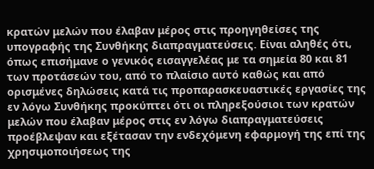κρατών μελών που έλαβαν μέρος στις προηγηθείσες της υπογραφής της Συνθήκης διαπραγματεύσεις. Είναι αληθές ότι, όπως επισήμανε ο γενικός εισαγγελέας με τα σημεία 80 και 81 των προτάσεών του, από το πλαίσιο αυτό καθώς και από ορισμένες δηλώσεις κατά τις προπαρασκευαστικές εργασίες της εν λόγω Συνθήκης προκύπτει ότι οι πληρεξούσιοι των κρατών μελών που έλαβαν μέρος στις εν λόγω διαπραγματεύσεις προέβλεψαν και εξέτασαν την ενδεχόμενη εφαρμογή της επί της χρησιμοποιήσεως της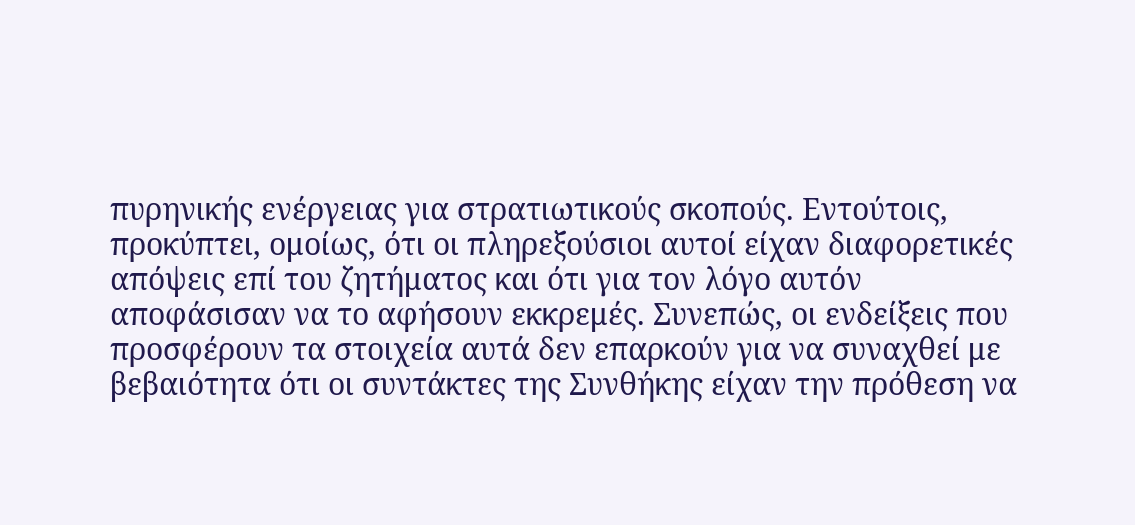πυρηνικής ενέργειας για στρατιωτικούς σκοπούς. Εντούτοις, προκύπτει, ομοίως, ότι οι πληρεξούσιοι αυτοί είχαν διαφορετικές απόψεις επί του ζητήματος και ότι για τον λόγο αυτόν αποφάσισαν να το αφήσουν εκκρεμές. Συνεπώς, οι ενδείξεις που προσφέρουν τα στοιχεία αυτά δεν επαρκούν για να συναχθεί με βεβαιότητα ότι οι συντάκτες της Συνθήκης είχαν την πρόθεση να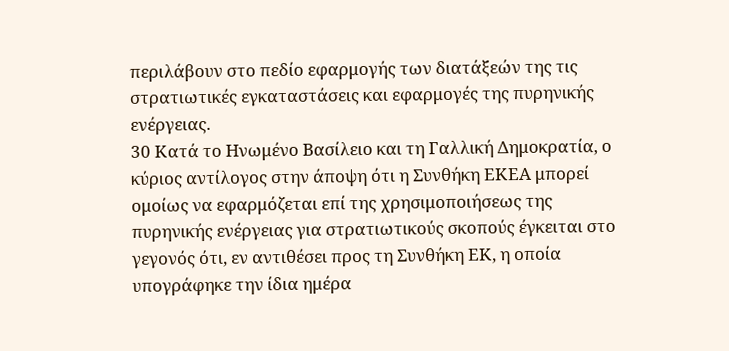περιλάβουν στο πεδίο εφαρμογής των διατάξεών της τις στρατιωτικές εγκαταστάσεις και εφαρμογές της πυρηνικής ενέργειας.
30 Κατά το Ηνωμένο Βασίλειο και τη Γαλλική Δημοκρατία, ο κύριος αντίλογος στην άποψη ότι η Συνθήκη ΕΚΕΑ μπορεί ομοίως να εφαρμόζεται επί της χρησιμοποιήσεως της πυρηνικής ενέργειας για στρατιωτικούς σκοπούς έγκειται στο γεγονός ότι, εν αντιθέσει προς τη Συνθήκη ΕΚ, η οποία υπογράφηκε την ίδια ημέρα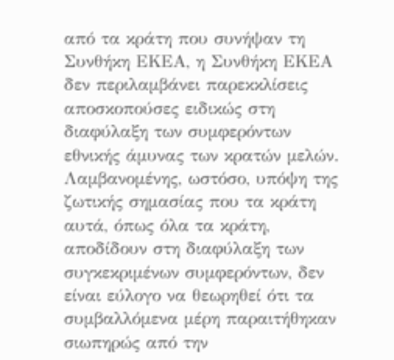από τα κράτη που συνήψαν τη Συνθήκη ΕΚΕΑ, η Συνθήκη ΕΚΕΑ δεν περιλαμβάνει παρεκκλίσεις αποσκοπούσες ειδικώς στη διαφύλαξη των συμφερόντων εθνικής άμυνας των κρατών μελών. Λαμβανομένης, ωστόσο, υπόψη της ζωτικής σημασίας που τα κράτη αυτά, όπως όλα τα κράτη, αποδίδουν στη διαφύλαξη των συγκεκριμένων συμφερόντων, δεν είναι εύλογο να θεωρηθεί ότι τα συμβαλλόμενα μέρη παραιτήθηκαν σιωπηρώς από την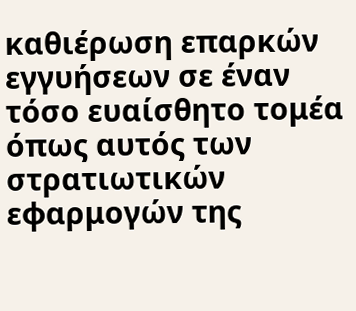καθιέρωση επαρκών εγγυήσεων σε έναν τόσο ευαίσθητο τομέα όπως αυτός των στρατιωτικών εφαρμογών της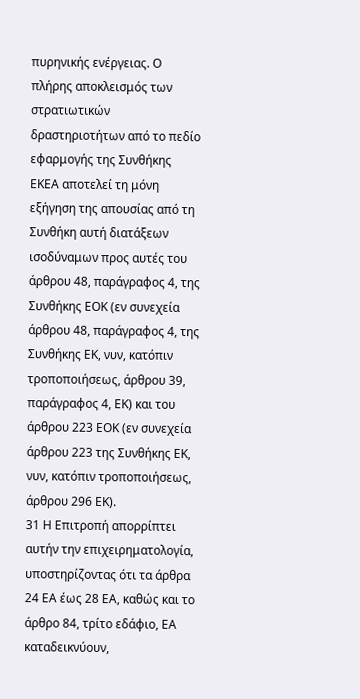πυρηνικής ενέργειας. Ο πλήρης αποκλεισμός των στρατιωτικών δραστηριοτήτων από το πεδίο εφαρμογής της Συνθήκης ΕΚΕΑ αποτελεί τη μόνη εξήγηση της απουσίας από τη Συνθήκη αυτή διατάξεων ισοδύναμων προς αυτές του άρθρου 48, παράγραφος 4, της Συνθήκης ΕΟΚ (εν συνεχεία άρθρου 48, παράγραφος 4, της Συνθήκης ΕΚ, νυν, κατόπιν τροποποιήσεως, άρθρου 39, παράγραφος 4, ΕΚ) και του άρθρου 223 ΕΟΚ (εν συνεχεία άρθρου 223 της Συνθήκης ΕΚ, νυν, κατόπιν τροποποιήσεως, άρθρου 296 ΕΚ).
31 Η Επιτροπή απορρίπτει αυτήν την επιχειρηματολογία, υποστηρίζοντας ότι τα άρθρα 24 ΕΑ έως 28 ΕΑ, καθώς και το άρθρο 84, τρίτο εδάφιο, ΕΑ καταδεικνύουν,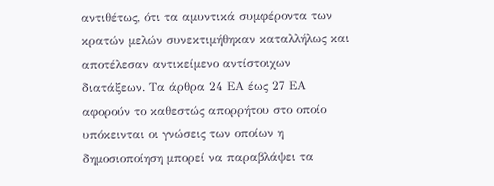αντιθέτως, ότι τα αμυντικά συμφέροντα των κρατών μελών συνεκτιμήθηκαν καταλλήλως και αποτέλεσαν αντικείμενο αντίστοιχων διατάξεων. Τα άρθρα 24 ΕΑ έως 27 ΕΑ αφορούν το καθεστώς απορρήτου στο οποίο υπόκεινται οι γνώσεις των οποίων η δημοσιοποίηση μπορεί να παραβλάψει τα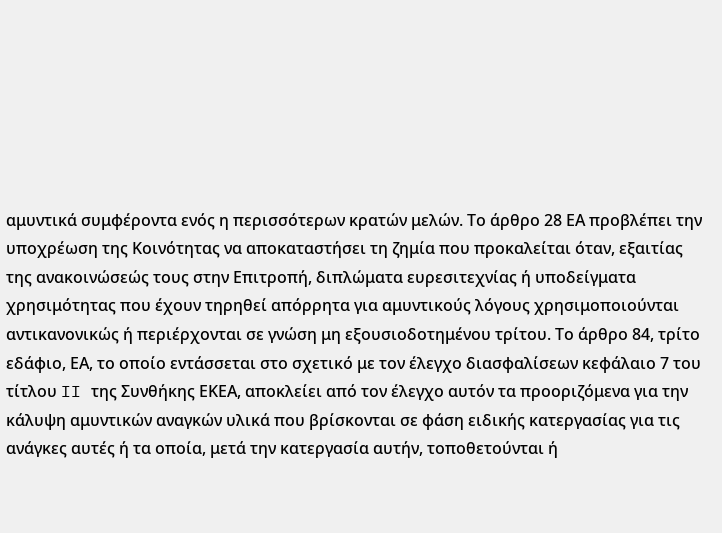αμυντικά συμφέροντα ενός η περισσότερων κρατών μελών. Το άρθρο 28 ΕΑ προβλέπει την υποχρέωση της Κοινότητας να αποκαταστήσει τη ζημία που προκαλείται όταν, εξαιτίας της ανακοινώσεώς τους στην Επιτροπή, διπλώματα ευρεσιτεχνίας ή υποδείγματα χρησιμότητας που έχουν τηρηθεί απόρρητα για αμυντικούς λόγους χρησιμοποιούνται αντικανονικώς ή περιέρχονται σε γνώση μη εξουσιοδοτημένου τρίτου. Το άρθρο 84, τρίτο εδάφιο, ΕΑ, το οποίο εντάσσεται στο σχετικό με τον έλεγχο διασφαλίσεων κεφάλαιο 7 του τίτλου II της Συνθήκης ΕΚΕΑ, αποκλείει από τον έλεγχο αυτόν τα προοριζόμενα για την κάλυψη αμυντικών αναγκών υλικά που βρίσκονται σε φάση ειδικής κατεργασίας για τις ανάγκες αυτές ή τα οποία, μετά την κατεργασία αυτήν, τοποθετούνται ή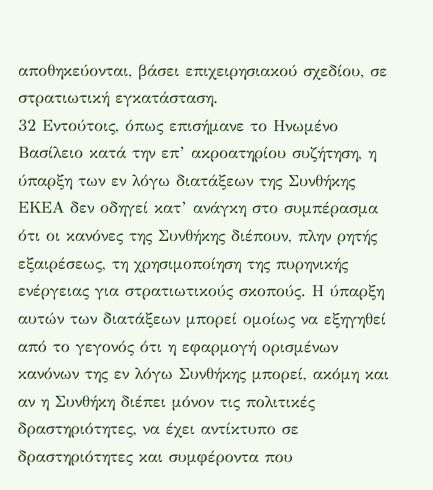αποθηκεύονται, βάσει επιχειρησιακού σχεδίου, σε στρατιωτική εγκατάσταση.
32 Εντούτοις, όπως επισήμανε το Ηνωμένο Βασίλειο κατά την επ’ ακροατηρίου συζήτηση, η ύπαρξη των εν λόγω διατάξεων της Συνθήκης ΕΚΕΑ δεν οδηγεί κατ’ ανάγκη στο συμπέρασμα ότι οι κανόνες της Συνθήκης διέπουν, πλην ρητής εξαιρέσεως, τη χρησιμοποίηση της πυρηνικής ενέργειας για στρατιωτικούς σκοπούς. Η ύπαρξη αυτών των διατάξεων μπορεί ομοίως να εξηγηθεί από το γεγονός ότι η εφαρμογή ορισμένων κανόνων της εν λόγω Συνθήκης μπορεί, ακόμη και αν η Συνθήκη διέπει μόνον τις πολιτικές δραστηριότητες, να έχει αντίκτυπο σε δραστηριότητες και συμφέροντα που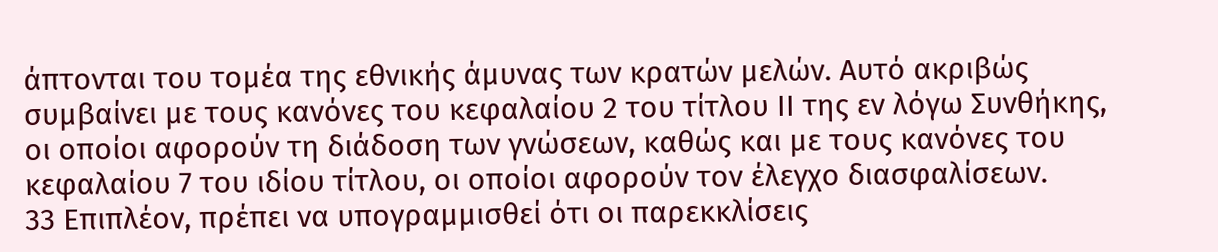άπτονται του τομέα της εθνικής άμυνας των κρατών μελών. Αυτό ακριβώς συμβαίνει με τους κανόνες του κεφαλαίου 2 του τίτλου ΙΙ της εν λόγω Συνθήκης, οι οποίοι αφορούν τη διάδοση των γνώσεων, καθώς και με τους κανόνες του κεφαλαίου 7 του ιδίου τίτλου, οι οποίοι αφορούν τον έλεγχο διασφαλίσεων.
33 Επιπλέον, πρέπει να υπογραμμισθεί ότι οι παρεκκλίσεις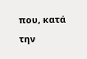που, κατά την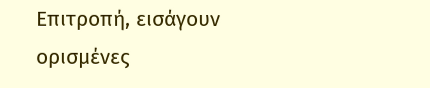Επιτροπή, εισάγουν ορισμένες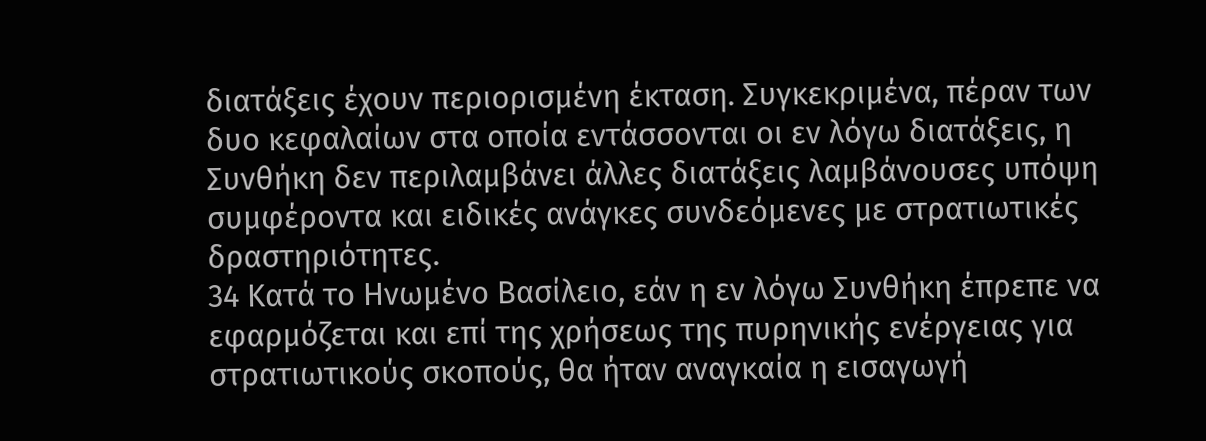διατάξεις έχουν περιορισμένη έκταση. Συγκεκριμένα, πέραν των δυο κεφαλαίων στα οποία εντάσσονται οι εν λόγω διατάξεις, η Συνθήκη δεν περιλαμβάνει άλλες διατάξεις λαμβάνουσες υπόψη συμφέροντα και ειδικές ανάγκες συνδεόμενες με στρατιωτικές δραστηριότητες.
34 Κατά το Ηνωμένο Βασίλειο, εάν η εν λόγω Συνθήκη έπρεπε να εφαρμόζεται και επί της χρήσεως της πυρηνικής ενέργειας για στρατιωτικούς σκοπούς, θα ήταν αναγκαία η εισαγωγή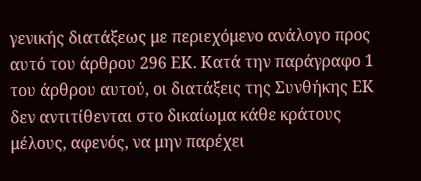γενικής διατάξεως με περιεχόμενο ανάλογο προς αυτό του άρθρου 296 EΚ. Κατά την παράγραφο 1 του άρθρου αυτού, οι διατάξεις της Συνθήκης ΕΚ δεν αντιτίθενται στο δικαίωμα κάθε κράτους μέλους, αφενός, να μην παρέχει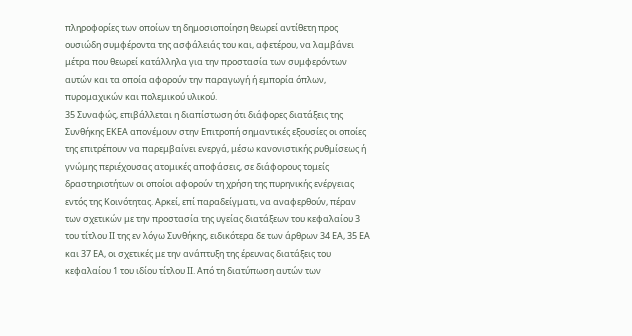πληροφορίες των οποίων τη δημοσιοποίηση θεωρεί αντίθετη προς ουσιώδη συμφέροντα της ασφάλειάς του και, αφετέρου, να λαμβάνει μέτρα που θεωρεί κατάλληλα για την προστασία των συμφερόντων αυτών και τα οποία αφορούν την παραγωγή ή εμπορία όπλων, πυρομαχικών και πολεμικού υλικού.
35 Συναφώς, επιβάλλεται η διαπίστωση ότι διάφορες διατάξεις της Συνθήκης ΕΚΕΑ απονέμουν στην Επιτροπή σημαντικές εξουσίες οι οποίες της επιτρέπουν να παρεμβαίνει ενεργά, μέσω κανονιστικής ρυθμίσεως ή γνώμης περιέχουσας ατομικές αποφάσεις, σε διάφορους τομείς δραστηριοτήτων οι οποίοι αφορούν τη χρήση της πυρηνικής ενέργειας εντός της Κοινότητας. Αρκεί, επί παραδείγματι, να αναφερθούν, πέραν των σχετικών με την προστασία της υγείας διατάξεων του κεφαλαίου 3 του τίτλου ΙΙ της εν λόγω Συνθήκης, ειδικότερα δε των άρθρων 34 ΕΑ, 35 ΕΑ και 37 ΕΑ, οι σχετικές με την ανάπτυξη της έρευνας διατάξεις του κεφαλαίου 1 του ιδίου τίτλου ΙΙ. Από τη διατύπωση αυτών των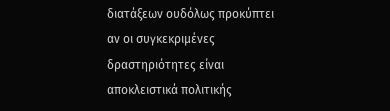διατάξεων ουδόλως προκύπτει αν οι συγκεκριμένες δραστηριότητες είναι αποκλειστικά πολιτικής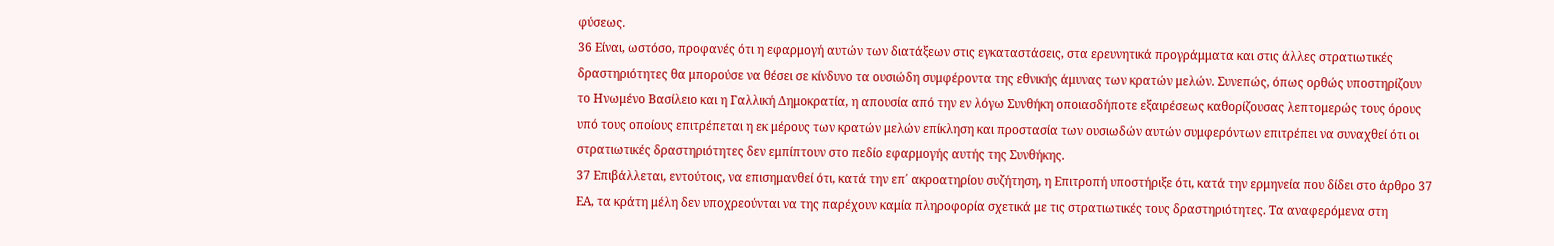φύσεως.
36 Είναι, ωστόσο, προφανές ότι η εφαρμογή αυτών των διατάξεων στις εγκαταστάσεις, στα ερευνητικά προγράμματα και στις άλλες στρατιωτικές δραστηριότητες θα μπορούσε να θέσει σε κίνδυνο τα ουσιώδη συμφέροντα της εθνικής άμυνας των κρατών μελών. Συνεπώς, όπως ορθώς υποστηρίζουν το Ηνωμένο Βασίλειο και η Γαλλική Δημοκρατία, η απουσία από την εν λόγω Συνθήκη οποιασδήποτε εξαιρέσεως καθορίζουσας λεπτομερώς τους όρους υπό τους οποίους επιτρέπεται η εκ μέρους των κρατών μελών επίκληση και προστασία των ουσιωδών αυτών συμφερόντων επιτρέπει να συναχθεί ότι οι στρατιωτικές δραστηριότητες δεν εμπίπτουν στο πεδίο εφαρμογής αυτής της Συνθήκης.
37 Επιβάλλεται, εντούτοις, να επισημανθεί ότι, κατά την επ΄ ακροατηρίου συζήτηση, η Επιτροπή υποστήριξε ότι, κατά την ερμηνεία που δίδει στο άρθρο 37 ΕΑ, τα κράτη μέλη δεν υποχρεούνται να της παρέχουν καμία πληροφορία σχετικά με τις στρατιωτικές τους δραστηριότητες. Τα αναφερόμενα στη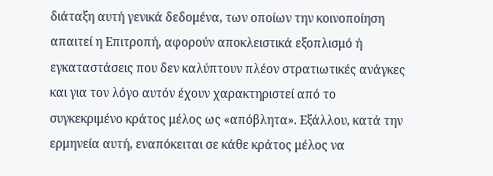διάταξη αυτή γενικά δεδομένα, των οποίων την κοινοποίηση απαιτεί η Επιτροπή, αφορούν αποκλειστικά εξοπλισμό ή εγκαταστάσεις που δεν καλύπτουν πλέον στρατιωτικές ανάγκες και για τον λόγο αυτόν έχουν χαρακτηριστεί από το συγκεκριμένο κράτος μέλος ως «απόβλητα». Εξάλλου, κατά την ερμηνεία αυτή, εναπόκειται σε κάθε κράτος μέλος να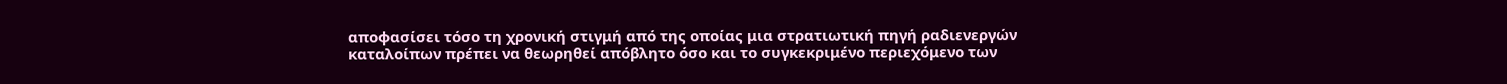αποφασίσει τόσο τη χρονική στιγμή από της οποίας μια στρατιωτική πηγή ραδιενεργών καταλοίπων πρέπει να θεωρηθεί απόβλητο όσο και το συγκεκριμένο περιεχόμενο των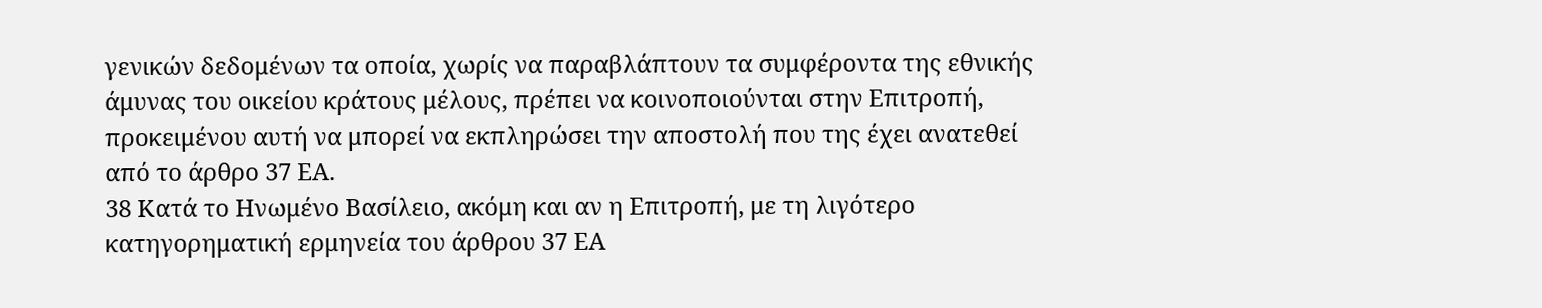γενικών δεδομένων τα οποία, χωρίς να παραβλάπτουν τα συμφέροντα της εθνικής άμυνας του οικείου κράτους μέλους, πρέπει να κοινοποιούνται στην Επιτροπή, προκειμένου αυτή να μπορεί να εκπληρώσει την αποστολή που της έχει ανατεθεί από το άρθρο 37 ΕΑ.
38 Κατά το Ηνωμένο Βασίλειο, ακόμη και αν η Επιτροπή, με τη λιγότερο κατηγορηματική ερμηνεία του άρθρου 37 ΕΑ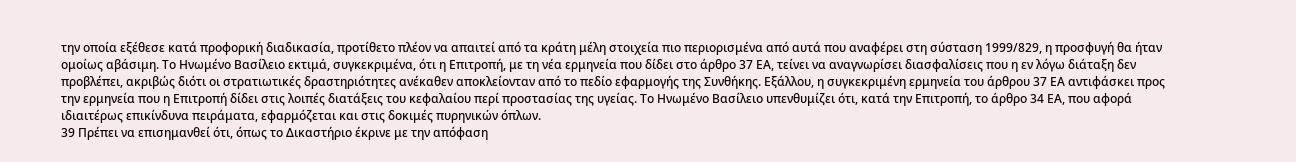την οποία εξέθεσε κατά προφορική διαδικασία, προτίθετο πλέον να απαιτεί από τα κράτη μέλη στοιχεία πιο περιορισμένα από αυτά που αναφέρει στη σύσταση 1999/829, η προσφυγή θα ήταν ομοίως αβάσιμη. Το Ηνωμένο Βασίλειο εκτιμά, συγκεκριμένα, ότι η Επιτροπή, με τη νέα ερμηνεία που δίδει στο άρθρο 37 ΕΑ, τείνει να αναγνωρίσει διασφαλίσεις που η εν λόγω διάταξη δεν προβλέπει, ακριβώς διότι οι στρατιωτικές δραστηριότητες ανέκαθεν αποκλείονταν από το πεδίο εφαρμογής της Συνθήκης. Εξάλλου, η συγκεκριμένη ερμηνεία του άρθρου 37 ΕΑ αντιφάσκει προς την ερμηνεία που η Επιτροπή δίδει στις λοιπές διατάξεις του κεφαλαίου περί προστασίας της υγείας. Το Ηνωμένο Βασίλειο υπενθυμίζει ότι, κατά την Επιτροπή, το άρθρο 34 ΕΑ, που αφορά ιδιαιτέρως επικίνδυνα πειράματα, εφαρμόζεται και στις δοκιμές πυρηνικών όπλων.
39 Πρέπει να επισημανθεί ότι, όπως το Δικαστήριο έκρινε με την απόφαση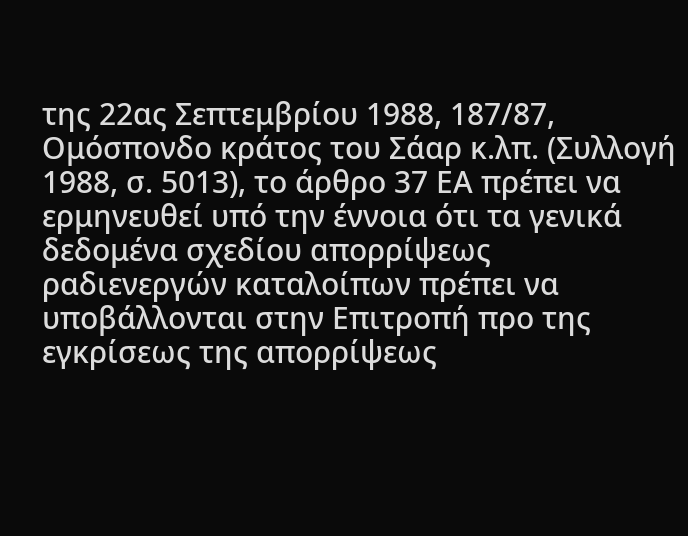της 22ας Σεπτεμβρίου 1988, 187/87, Ομόσπονδο κράτος του Σάαρ κ.λπ. (Συλλογή 1988, σ. 5013), το άρθρο 37 ΕΑ πρέπει να ερμηνευθεί υπό την έννοια ότι τα γενικά δεδομένα σχεδίου απορρίψεως ραδιενεργών καταλοίπων πρέπει να υποβάλλονται στην Επιτροπή προ της εγκρίσεως της απορρίψεως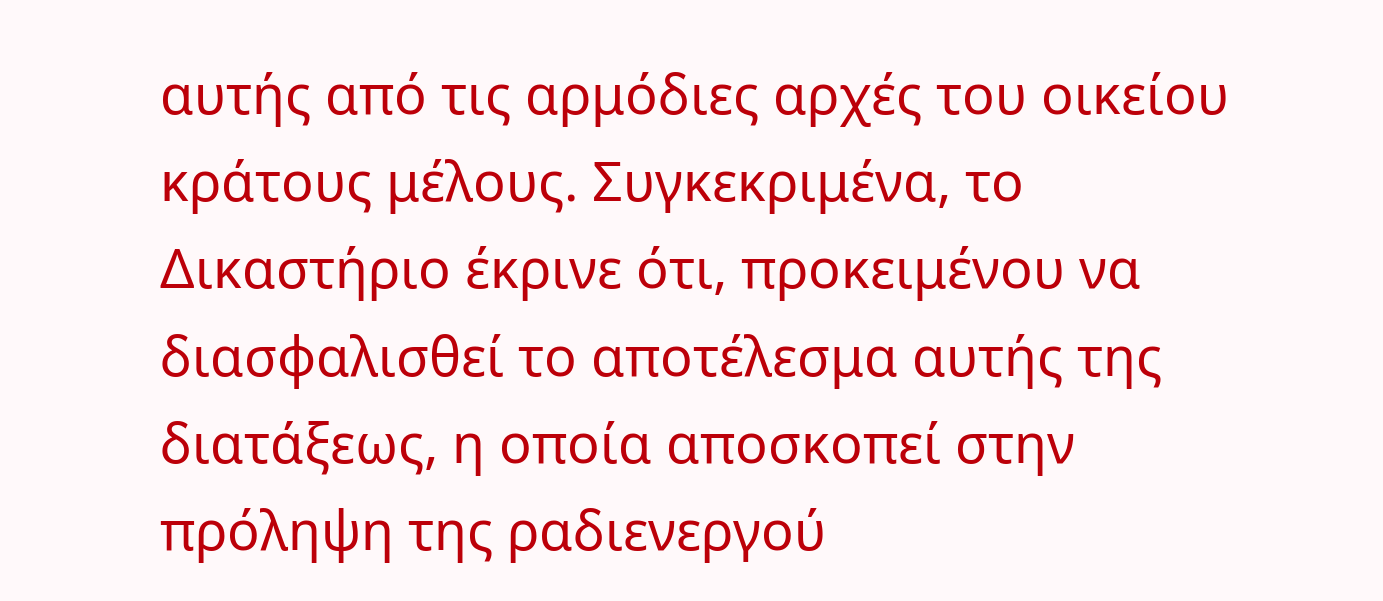αυτής από τις αρμόδιες αρχές του οικείου κράτους μέλους. Συγκεκριμένα, το Δικαστήριο έκρινε ότι, προκειμένου να διασφαλισθεί το αποτέλεσμα αυτής της διατάξεως, η οποία αποσκοπεί στην πρόληψη της ραδιενεργού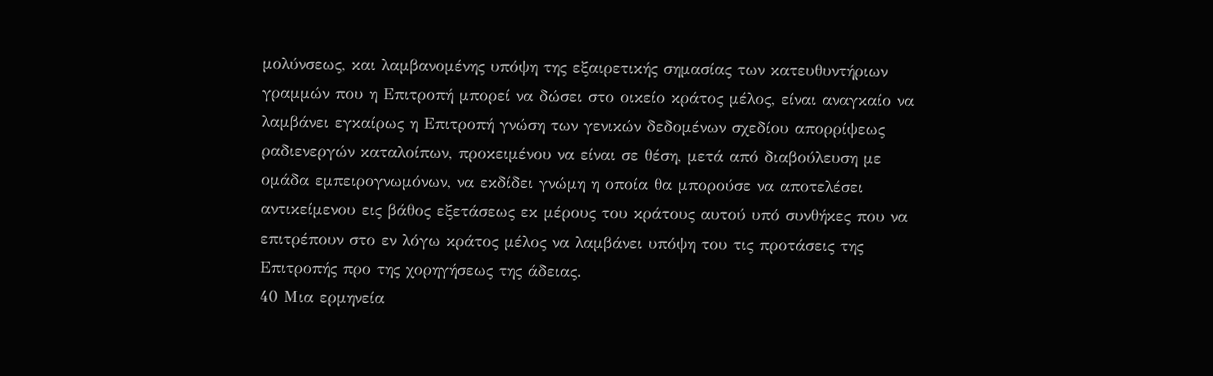μολύνσεως, και λαμβανομένης υπόψη της εξαιρετικής σημασίας των κατευθυντήριων γραμμών που η Επιτροπή μπορεί να δώσει στο οικείο κράτος μέλος, είναι αναγκαίο να λαμβάνει εγκαίρως η Επιτροπή γνώση των γενικών δεδομένων σχεδίου απορρίψεως ραδιενεργών καταλοίπων, προκειμένου να είναι σε θέση, μετά από διαβούλευση με ομάδα εμπειρογνωμόνων, να εκδίδει γνώμη η οποία θα μπορούσε να αποτελέσει αντικείμενου εις βάθος εξετάσεως εκ μέρους του κράτους αυτού υπό συνθήκες που να επιτρέπουν στο εν λόγω κράτος μέλος να λαμβάνει υπόψη του τις προτάσεις της Επιτροπής προ της χορηγήσεως της άδειας.
40 Μια ερμηνεία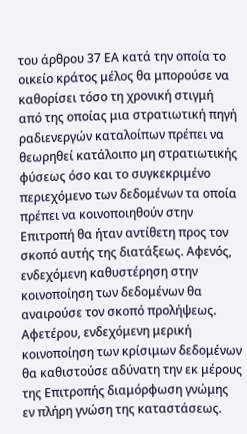του άρθρου 37 ΕΑ κατά την οποία το οικείο κράτος μέλος θα μπορούσε να καθορίσει τόσο τη χρονική στιγμή από της οποίας μια στρατιωτική πηγή ραδιενεργών καταλοίπων πρέπει να θεωρηθεί κατάλοιπο μη στρατιωτικής φύσεως όσο και το συγκεκριμένο περιεχόμενο των δεδομένων τα οποία πρέπει να κοινοποιηθούν στην Επιτροπή θα ήταν αντίθετη προς τον σκοπό αυτής της διατάξεως. Αφενός, ενδεχόμενη καθυστέρηση στην κοινοποίηση των δεδομένων θα αναιρούσε τον σκοπό προλήψεως. Αφετέρου, ενδεχόμενη μερική κοινοποίηση των κρίσιμων δεδομένων θα καθιστούσε αδύνατη την εκ μέρους της Επιτροπής διαμόρφωση γνώμης εν πλήρη γνώση της καταστάσεως.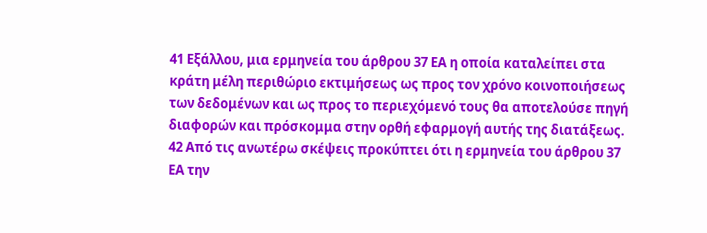41 Εξάλλου, μια ερμηνεία του άρθρου 37 ΕΑ η οποία καταλείπει στα κράτη μέλη περιθώριο εκτιμήσεως ως προς τον χρόνο κοινοποιήσεως των δεδομένων και ως προς το περιεχόμενό τους θα αποτελούσε πηγή διαφορών και πρόσκομμα στην ορθή εφαρμογή αυτής της διατάξεως.
42 Από τις ανωτέρω σκέψεις προκύπτει ότι η ερμηνεία του άρθρου 37 ΕΑ την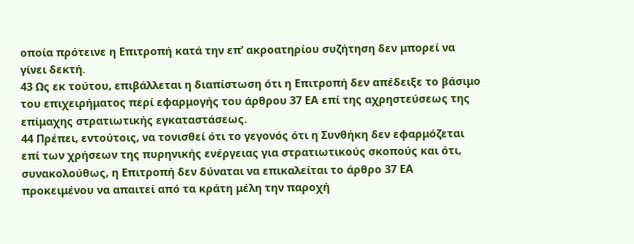οποία πρότεινε η Επιτροπή κατά την επ’ ακροατηρίου συζήτηση δεν μπορεί να γίνει δεκτή.
43 Ως εκ τούτου, επιβάλλεται η διαπίστωση ότι η Επιτροπή δεν απέδειξε το βάσιμο του επιχειρήματος περί εφαρμογής του άρθρου 37 ΕΑ επί της αχρηστεύσεως της επίμαχης στρατιωτικής εγκαταστάσεως.
44 Πρέπει, εντούτοις, να τονισθεί ότι το γεγονός ότι η Συνθήκη δεν εφαρμόζεται επί των χρήσεων της πυρηνικής ενέργειας για στρατιωτικούς σκοπούς και ότι, συνακολούθως, η Επιτροπή δεν δύναται να επικαλείται το άρθρο 37 ΕΑ προκειμένου να απαιτεί από τα κράτη μέλη την παροχή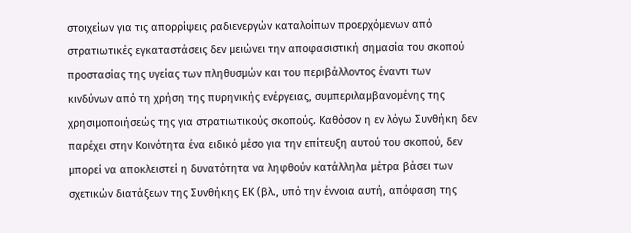στοιχείων για τις απορρίψεις ραδιενεργών καταλοίπων προερχόμενων από στρατιωτικές εγκαταστάσεις δεν μειώνει την αποφασιστική σημασία του σκοπού προστασίας της υγείας των πληθυσμών και του περιβάλλοντος έναντι των κινδύνων από τη χρήση της πυρηνικής ενέργειας, συμπεριλαμβανομένης της χρησιμοποιήσεώς της για στρατιωτικούς σκοπούς. Καθόσον η εν λόγω Συνθήκη δεν παρέχει στην Κοινότητα ένα ειδικό μέσο για την επίτευξη αυτού του σκοπού, δεν μπορεί να αποκλειστεί η δυνατότητα να ληφθούν κατάλληλα μέτρα βάσει των σχετικών διατάξεων της Συνθήκης ΕΚ (βλ., υπό την έννοια αυτή, απόφαση της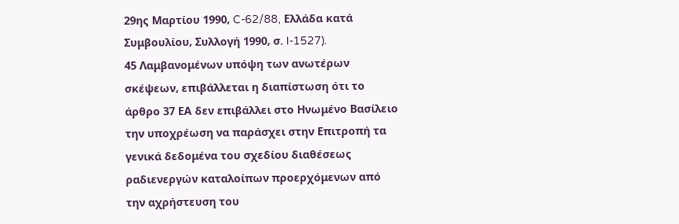29ης Μαρτίου 1990, C-62/88, Ελλάδα κατά Συμβουλίου, Συλλογή 1990, σ. I-1527).
45 Λαμβανομένων υπόψη των ανωτέρων σκέψεων, επιβάλλεται η διαπίστωση ότι το άρθρο 37 ΕΑ δεν επιβάλλει στο Ηνωμένο Βασίλειο την υποχρέωση να παράσχει στην Επιτροπή τα γενικά δεδομένα του σχεδίου διαθέσεως ραδιενεργών καταλοίπων προερχόμενων από την αχρήστευση του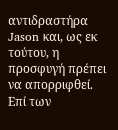αντιδραστήρα Jason και, ως εκ τούτου, η προσφυγή πρέπει να απορριφθεί.
Επί των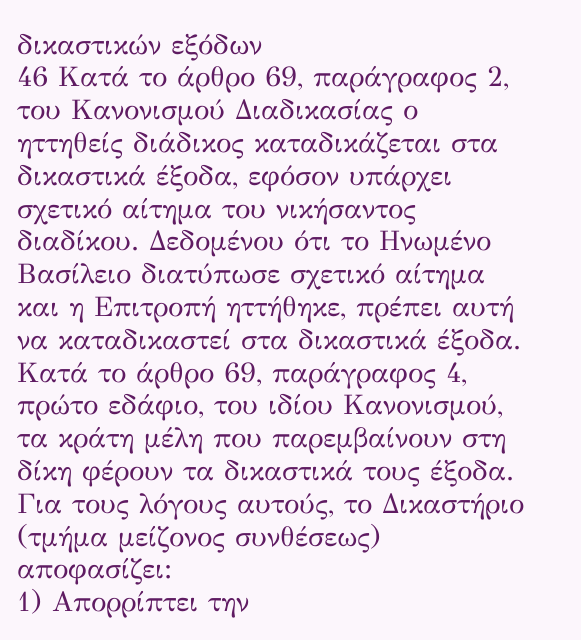δικαστικών εξόδων
46 Κατά το άρθρο 69, παράγραφος 2, του Κανονισμού Διαδικασίας ο ηττηθείς διάδικος καταδικάζεται στα δικαστικά έξοδα, εφόσον υπάρχει σχετικό αίτημα του νικήσαντος διαδίκου. Δεδομένου ότι το Ηνωμένο Βασίλειο διατύπωσε σχετικό αίτημα και η Επιτροπή ηττήθηκε, πρέπει αυτή να καταδικαστεί στα δικαστικά έξοδα. Κατά το άρθρο 69, παράγραφος 4, πρώτο εδάφιο, του ιδίου Κανονισμού, τα κράτη μέλη που παρεμβαίνουν στη δίκη φέρουν τα δικαστικά τους έξοδα.
Για τους λόγους αυτούς, το Δικαστήριο (τμήμα μείζονος συνθέσεως) αποφασίζει:
1) Απορρίπτει την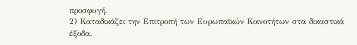προσφυγή.
2) Καταδικάζει την Επιτροπή των Ευρωπαϊκών Κοινοτήτων στα δικαστικά έξοδα.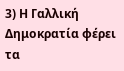3) Η Γαλλική Δημοκρατία φέρει τα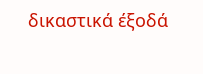δικαστικά έξοδά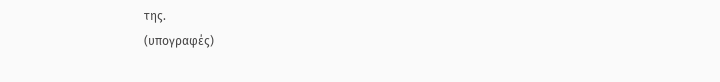της.
(υπογραφές)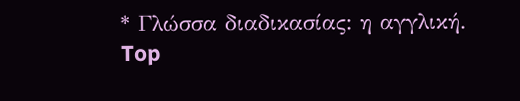* Γλώσσα διαδικασίας: η αγγλική.
Top